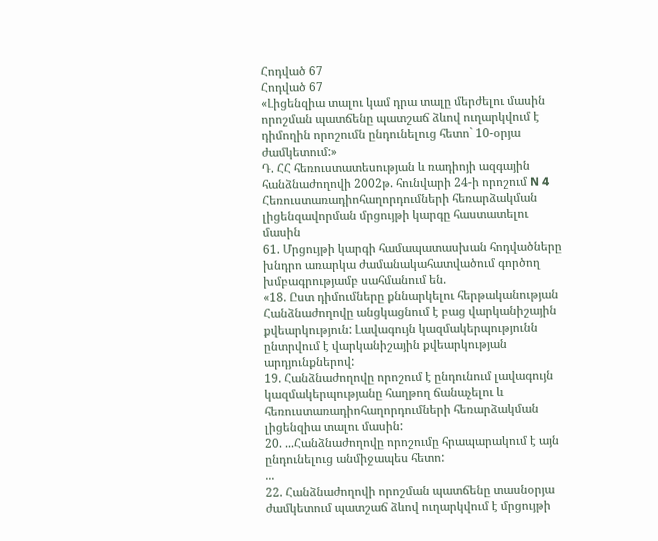Հոդված 67
Հոդված 67
«Լիցենզիա տալու կամ դրա տալը մերժելու մասին որոշման պատճենը պատշաճ ձևով ուղարկվում է դիմողին որոշումն ընդունելուց հետո` 10-օրյա ժամկետում:»
Դ. ՀՀ հեռուստատեսության և ռադիոյի ազգային հանձնաժողովի 2002թ. հունվարի 24-ի որոշում N 4 Հեռուստառադիոհաղորդումների հեռարձակման լիցենզավորման մրցույթի կարգը հաստատելու մասին
61. Մրցույթի կարգի համապատասխան հոդվածները խնդրո առարկա ժամանակահատվածում գործող խմբագրությամբ սահմանում են.
«18. Ըստ դիմումները քննարկելու հերթականության Հանձնաժողովը անցկացնում է բաց վարկանիշային քվեարկություն: Լավագույն կազմակերպությունն ընտրվում է վարկանիշային քվեարկության արդյունքներով:
19. Հանձնաժողովը որոշում է ընդունում լավագույն կազմակերպությանը հաղթող ճանաչելու և հեռուստառադիոհաղորդումների հեռարձակման լիցենզիա տալու մասին:
20. ...Հանձնաժողովը որոշումը հրապարակում է այն ընդունելուց անմիջապես հետո:
...
22. Հանձնաժողովի որոշման պատճենը տասնօրյա ժամկետում պատշաճ ձևով ուղարկվում է մրցույթի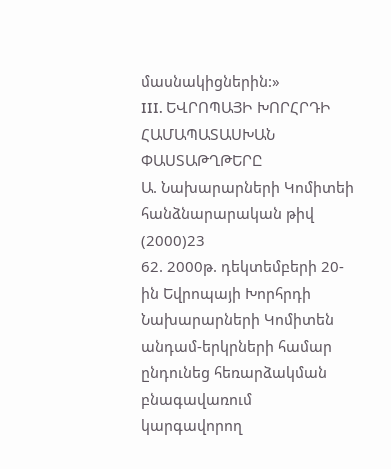մասնակիցներին:»
III. ԵՎՐՈՊԱՅԻ ԽՈՐՀՐԴԻ ՀԱՄԱՊԱՏԱՍԽԱՆ ՓԱՍՏԱԹՂԹԵՐԸ
Ա. Նախարարների Կոմիտեի հանձնարարական թիվ (2000)23
62. 2000թ. դեկտեմբերի 20-ին Եվրոպայի Խորհրդի Նախարարների Կոմիտեն անդամ-երկրների համար ընդունեց հեռարձակման բնագավառում կարգավորող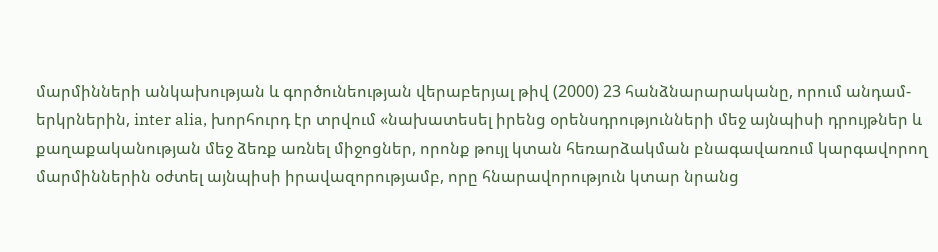մարմինների անկախության և գործունեության վերաբերյալ թիվ (2000) 23 հանձնարարականը, որում անդամ-երկրներին, inter alia, խորհուրդ էր տրվում «նախատեսել իրենց օրենսդրությունների մեջ այնպիսի դրույթներ և քաղաքականության մեջ ձեռք առնել միջոցներ, որոնք թույլ կտան հեռարձակման բնագավառում կարգավորող մարմիններին օժտել այնպիսի իրավազորությամբ, որը հնարավորություն կտար նրանց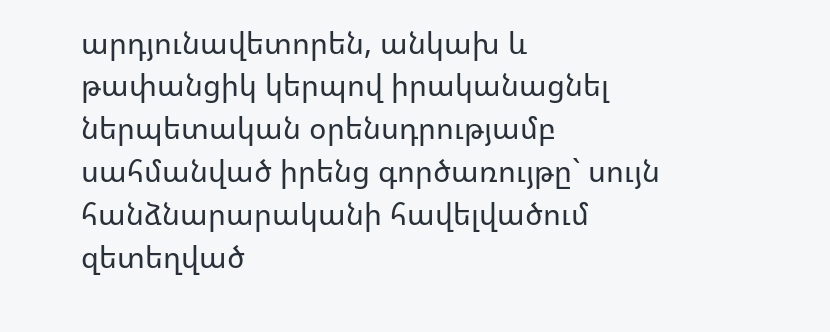արդյունավետորեն, անկախ և թափանցիկ կերպով իրականացնել ներպետական օրենսդրությամբ սահմանված իրենց գործառույթը` սույն հանձնարարականի հավելվածում զետեղված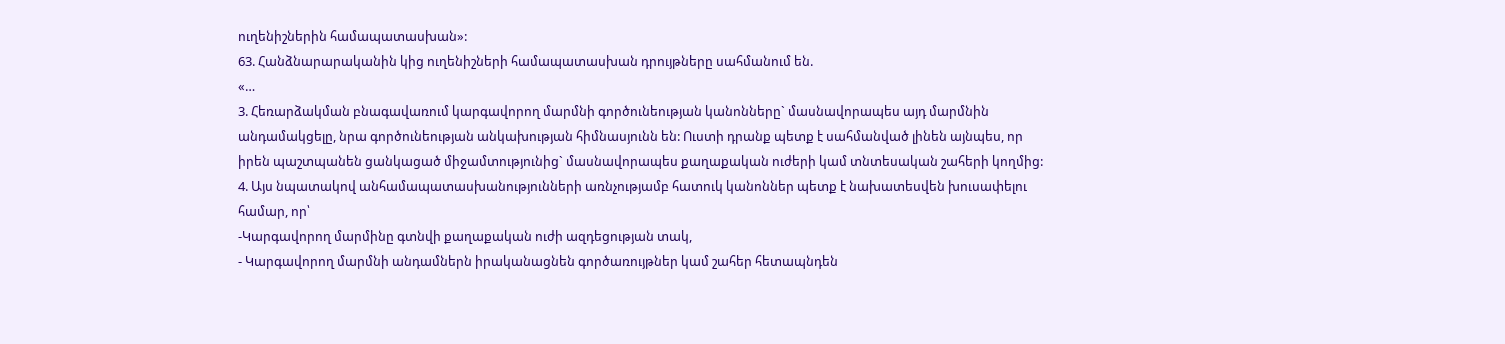ուղենիշներին համապատասխան»:
63. Հանձնարարականին կից ուղենիշների համապատասխան դրույթները սահմանում են.
«…
3. Հեռարձակման բնագավառում կարգավորող մարմնի գործունեության կանոնները` մասնավորապես այդ մարմնին անդամակցելը, նրա գործունեության անկախության հիմնասյունն են: Ուստի դրանք պետք է սահմանված լինեն այնպես, որ իրեն պաշտպանեն ցանկացած միջամտությունից` մասնավորապես քաղաքական ուժերի կամ տնտեսական շահերի կողմից:
4. Այս նպատակով անհամապատասխանությունների առնչությամբ հատուկ կանոններ պետք է նախատեսվեն խուսափելու համար, որ՝
-Կարգավորող մարմինը գտնվի քաղաքական ուժի ազդեցության տակ,
- Կարգավորող մարմնի անդամներն իրականացնեն գործառույթներ կամ շահեր հետապնդեն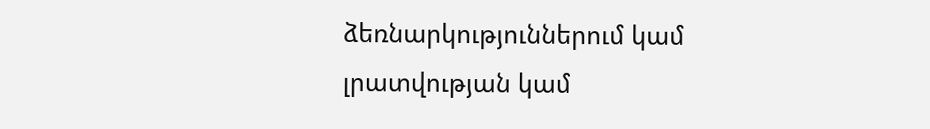ձեռնարկություններում կամ լրատվության կամ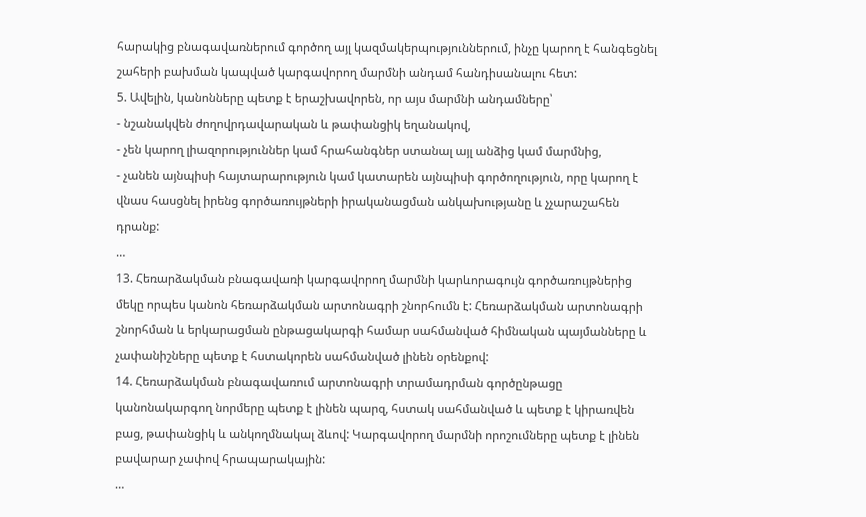հարակից բնագավառներում գործող այլ կազմակերպություններում, ինչը կարող է հանգեցնել շահերի բախման կապված կարգավորող մարմնի անդամ հանդիսանալու հետ:
5. Ավելին, կանոնները պետք է երաշխավորեն, որ այս մարմնի անդամները՝
- նշանակվեն ժողովրդավարական և թափանցիկ եղանակով,
- չեն կարող լիազորություններ կամ հրահանգներ ստանալ այլ անձից կամ մարմնից,
- չանեն այնպիսի հայտարարություն կամ կատարեն այնպիսի գործողություն, որը կարող է վնաս հասցնել իրենց գործառույթների իրականացման անկախությանը և չչարաշահեն դրանք:
…
13. Հեռարձակման բնագավառի կարգավորող մարմնի կարևորագույն գործառույթներից մեկը որպես կանոն հեռարձակման արտոնագրի շնորհումն է: Հեռարձակման արտոնագրի շնորհման և երկարացման ընթացակարգի համար սահմանված հիմնական պայմանները և չափանիշները պետք է հստակորեն սահմանված լինեն օրենքով:
14. Հեռարձակման բնագավառում արտոնագրի տրամադրման գործընթացը կանոնակարգող նորմերը պետք է լինեն պարզ, հստակ սահմանված և պետք է կիրառվեն բաց, թափանցիկ և անկողմնակալ ձևով: Կարգավորող մարմնի որոշումները պետք է լինեն բավարար չափով հրապարակային:
…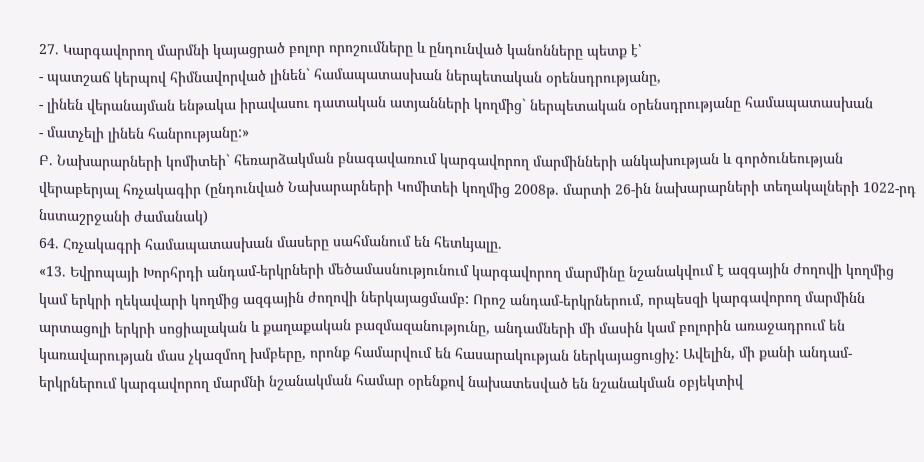27. Կարգավորող մարմնի կայացրած բոլոր որոշումները և ընդունված կանոնները պետք է՝
- պատշաճ կերպով հիմնավորված լինեն` համապատասխան ներպետական օրենսդրությանը,
- լինեն վերանայման ենթակա իրավասու դատական ատյանների կողմից` ներպետական օրենսդրությանը համապատասխան
- մատչելի լինեն հանրությանը:»
Բ. Նախարարների կոմիտեի` հեռարձակման բնագավառում կարգավորող մարմինների անկախության և գործունեության վերաբերյալ հռչակագիր (ընդունված Նախարարների Կոմիտեի կողմից 2008թ. մարտի 26-ին նախարարների տեղակալների 1022-րդ նստաշրջանի ժամանակ)
64. Հռչակագրի համապատասխան մասերը սահմանում են հետևյալը.
«13. Եվրոպայի Խորհրդի անդամ-երկրների մեծամասնությունում կարգավորող մարմինը նշանակվում է ազգային ժողովի կողմից կամ երկրի ղեկավարի կողմից ազգային ժողովի ներկայացմամբ: Որոշ անդամ-երկրներում, որպեսզի կարգավորող մարմինն արտացոլի երկրի սոցիալական և քաղաքական բազմազանությունը, անդամների մի մասին կամ բոլորին առաջադրում են կառավարության մաս չկազմող խմբերը, որոնք համարվում են հասարակության ներկայացուցիչ: Ավելին, մի քանի անդամ-երկրներում կարգավորող մարմնի նշանակման համար օրենքով նախատեսված են նշանակման օբյեկտիվ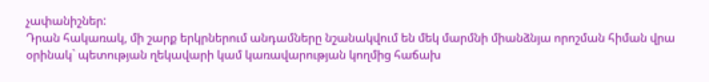չափանիշներ:
Դրան հակառակ, մի շարք երկրներում անդամները նշանակվում են մեկ մարմնի միանձնյա որոշման հիման վրա օրինակ` պետության ղեկավարի կամ կառավարության կողմից հաճախ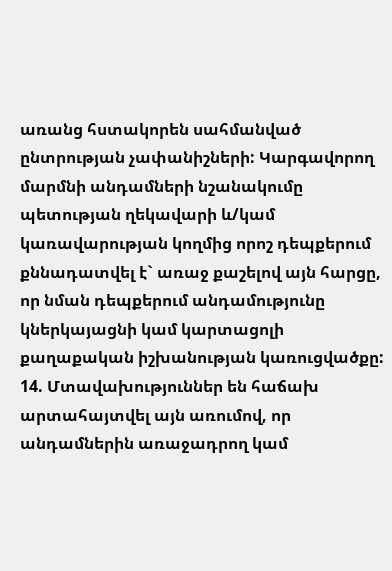առանց հստակորեն սահմանված ընտրության չափանիշների: Կարգավորող մարմնի անդամների նշանակումը պետության ղեկավարի և/կամ կառավարության կողմից որոշ դեպքերում քննադատվել է` առաջ քաշելով այն հարցը, որ նման դեպքերում անդամությունը կներկայացնի կամ կարտացոլի քաղաքական իշխանության կառուցվածքը:
14. Մտավախություններ են հաճախ արտահայտվել այն առումով, որ անդամներին առաջադրող կամ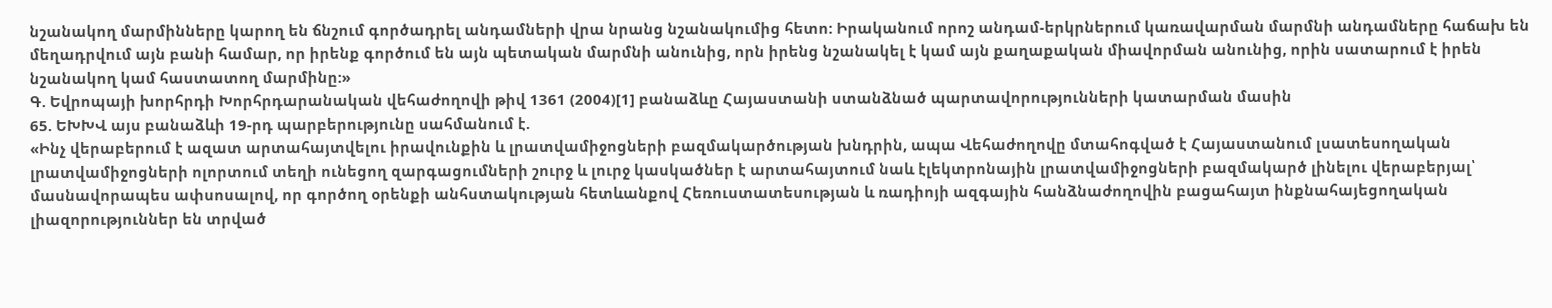նշանակող մարմինները կարող են ճնշում գործադրել անդամների վրա նրանց նշանակումից հետո: Իրականում որոշ անդամ-երկրներում կառավարման մարմնի անդամները հաճախ են մեղադրվում այն բանի համար, որ իրենք գործում են այն պետական մարմնի անունից, որն իրենց նշանակել է կամ այն քաղաքական միավորման անունից, որին սատարում է իրեն նշանակող կամ հաստատող մարմինը:»
Գ. Եվրոպայի խորհրդի Խորհրդարանական վեհաժողովի թիվ 1361 (2004)[1] բանաձևը Հայաստանի ստանձնած պարտավորությունների կատարման մասին
65. ԵԽԽՎ այս բանաձևի 19-րդ պարբերությունը սահմանում է.
«Ինչ վերաբերում է ազատ արտահայտվելու իրավունքին և լրատվամիջոցների բազմակարծության խնդրին, ապա Վեհաժողովը մտահոգված է Հայաստանում լսատեսողական լրատվամիջոցների ոլորտում տեղի ունեցող զարգացումների շուրջ և լուրջ կասկածներ է արտահայտում նաև էլեկտրոնային լրատվամիջոցների բազմակարծ լինելու վերաբերյալ՝ մասնավորապես ափսոսալով, որ գործող օրենքի անհստակության հետևանքով Հեռուստատեսության և ռադիոյի ազգային հանձնաժողովին բացահայտ ինքնահայեցողական լիազորություններ են տրված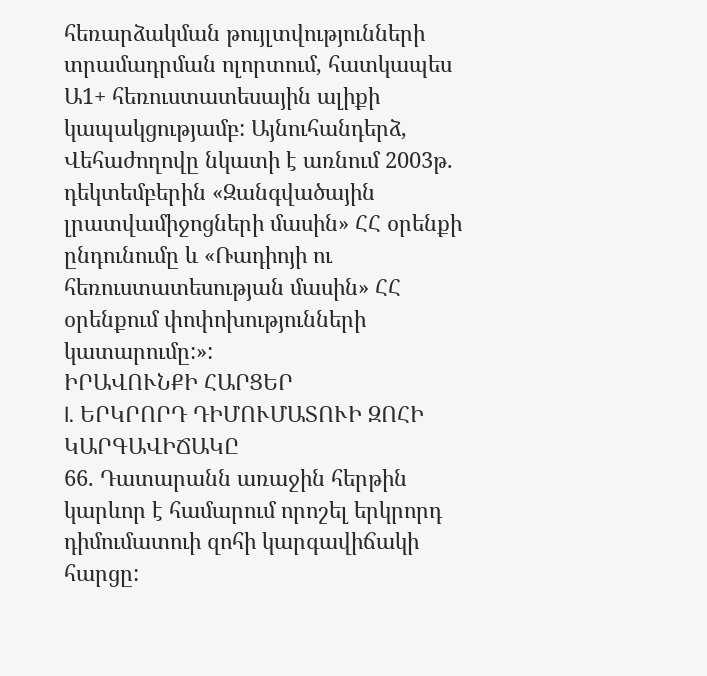հեռարձակման թույլտվությունների տրամադրման ոլորտում, հատկապես Ա1+ հեռուստատեսային ալիքի կապակցությամբ: Այնուհանդերձ, Վեհաժողովը նկատի է առնում 2003թ. դեկտեմբերին «Զանգվածային լրատվամիջոցների մասին» ՀՀ օրենքի ընդունումը և «Ռադիոյի ու հեռուստատեսության մասին» ՀՀ օրենքում փոփոխությունների կատարումը:»:
ԻՐԱՎՈՒՆՔԻ ՀԱՐՑԵՐ
I. ԵՐԿՐՈՐԴ ԴԻՄՈՒՄԱՏՈՒԻ ԶՈՀԻ ԿԱՐԳԱՎԻՃԱԿԸ
66. Դատարանն առաջին հերթին կարևոր է համարում որոշել երկրորդ դիմումատուի զոհի կարգավիճակի հարցը: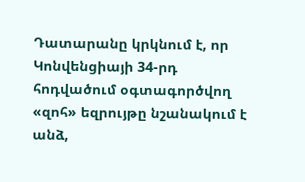Դատարանը կրկնում է, որ Կոնվենցիայի 34-րդ հոդվածում օգտագործվող «զոհ» եզրույթը նշանակում է անձ,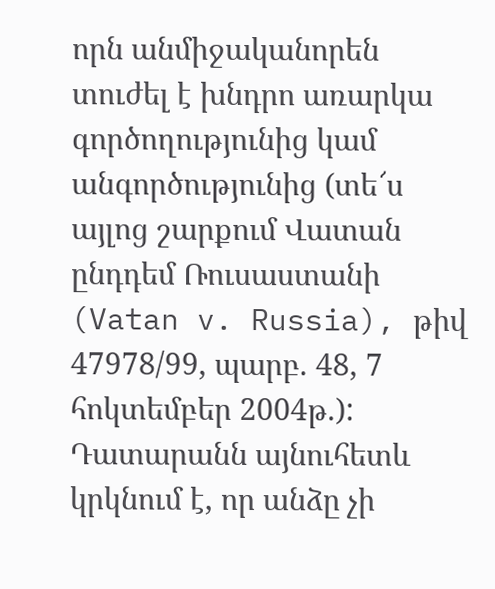որն անմիջականորեն տուժել է խնդրո առարկա գործողությունից կամ անգործությունից (տե՜ս այլոց շարքում Վատան ընդդեմ Ռուսաստանի (Vatan v. Russia), թիվ 47978/99, պարբ. 48, 7 հոկտեմբեր 2004թ.): Դատարանն այնուհետև կրկնում է, որ անձը չի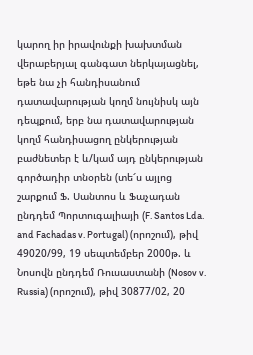կարող իր իրավունքի խախտման վերաբերյալ գանգատ ներկայացնել, եթե նա չի հանդիսանում դատավարության կողմ նույնիսկ այն դեպքում, երբ նա դատավարության կողմ հանդիսացող ընկերության բաժնետեր է և/կամ այդ ընկերության գործադիր տնօրեն (տե՜ս այլոց շարքում Ֆ. Սանտոս և Ֆաչադան ընդդեմ Պորտուգալիայի (F. Santos Lda. and Fachadas v. Portugal) (որոշում), թիվ 49020/99, 19 սեպտեմբեր 2000թ. և Նոսովն ընդդեմ Ռուսաստանի (Nosov v. Russia) (որոշում), թիվ 30877/02, 20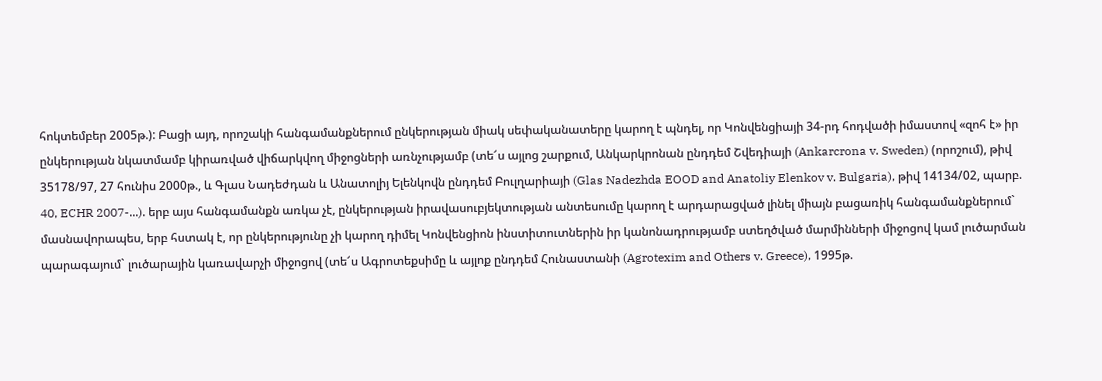հոկտեմբեր 2005թ.): Բացի այդ, որոշակի հանգամանքներում ընկերության միակ սեփականատերը կարող է պնդել, որ Կոնվենցիայի 34-րդ հոդվածի իմաստով «զոհ է» իր ընկերության նկատմամբ կիրառված վիճարկվող միջոցների առնչությամբ (տե՜ս այլոց շարքում, Անկարկրոնան ընդդեմ Շվեդիայի (Ankarcrona v. Sweden) (որոշում), թիվ 35178/97, 27 հունիս 2000թ., և Գլաս Նադեժդան և Անատոլիյ Ելենկովն ընդդեմ Բուլղարիայի (Glas Nadezhda EOOD and Anatoliy Elenkov v. Bulgaria), թիվ 14134/02, պարբ. 40, ECHR 2007-...). երբ այս հանգամանքն առկա չէ, ընկերության իրավասուբյեկտության անտեսումը կարող է արդարացված լինել միայն բացառիկ հանգամանքներում` մասնավորապես, երբ հստակ է, որ ընկերությունը չի կարող դիմել Կոնվենցիոն ինստիտուտներին իր կանոնադրությամբ ստեղծված մարմինների միջոցով կամ լուծարման պարագայում` լուծարային կառավարչի միջոցով (տե՜ս Ագրոտեքսիմը և այլոք ընդդեմ Հունաստանի (Agrotexim and Others v. Greece), 1995թ.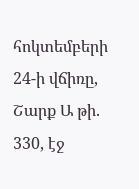հոկտեմբերի 24-ի վճիռը, Շարք Ա թի. 330, էջ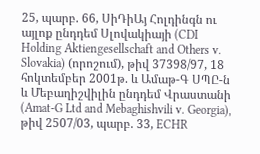25, պարբ. 66, ՍիԴիԱյ Հոլդինգն ու այլոք ընդդեմ Սլովակիայի (CDI Holding Aktiengesellschaft and Others v. Slovakia) (որոշում), թիվ 37398/97, 18 հոկտեմբեր 2001թ. և Ամաթ-Գ ՍՊԸ-ն և Մեբաղիշվիլին ընդդեմ Վրաստանի (Amat-G Ltd and Mebaghishvili v. Georgia), թիվ 2507/03, պարբ. 33, ECHR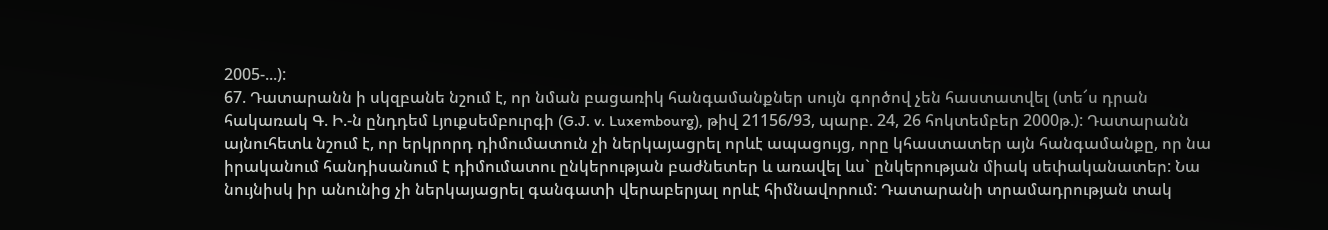2005-...):
67. Դատարանն ի սկզբանե նշում է, որ նման բացառիկ հանգամանքներ սույն գործով չեն հաստատվել (տե՜ս դրան հակառակ Գ. Ի.-ն ընդդեմ Լյուքսեմբուրգի (G.J. v. Luxembourg), թիվ 21156/93, պարբ. 24, 26 հոկտեմբեր 2000թ.): Դատարանն այնուհետև նշում է, որ երկրորդ դիմումատուն չի ներկայացրել որևէ ապացույց, որը կհաստատեր այն հանգամանքը, որ նա իրականում հանդիսանում է դիմումատու ընկերության բաժնետեր և առավել ևս` ընկերության միակ սեփականատեր: Նա նույնիսկ իր անունից չի ներկայացրել գանգատի վերաբերյալ որևէ հիմնավորում: Դատարանի տրամադրության տակ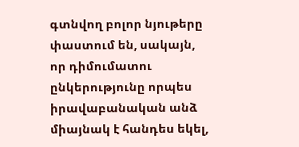գտնվող բոլոր նյութերը փաստում են, սակայն, որ դիմումատու ընկերությունը որպես իրավաբանական անձ միայնակ է հանդես եկել,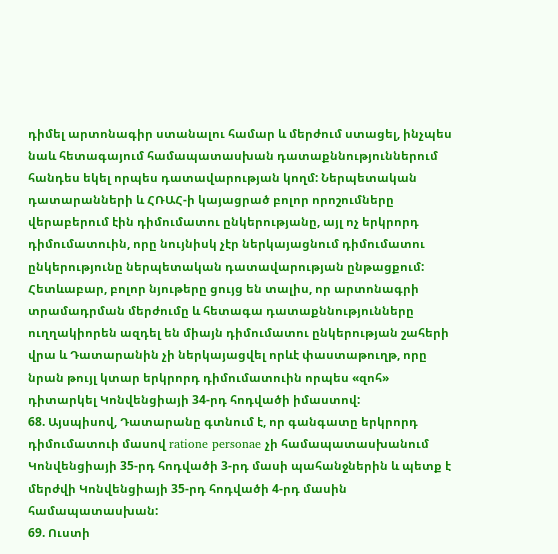դիմել արտոնագիր ստանալու համար և մերժում ստացել, ինչպես նաև հետագայում համապատասխան դատաքննություններում հանդես եկել որպես դատավարության կողմ: Ներպետական դատարանների և ՀՌԱՀ-ի կայացրած բոլոր որոշումները վերաբերում էին դիմումատու ընկերությանը, այլ ոչ երկրորդ դիմումատուին, որը նույնիսկ չէր ներկայացնում դիմումատու ընկերությունը ներպետական դատավարության ընթացքում: Հետևաբար, բոլոր նյութերը ցույց են տալիս, որ արտոնագրի տրամադրման մերժումը և հետագա դատաքննությունները ուղղակիորեն ազդել են միայն դիմումատու ընկերության շահերի վրա և Դատարանին չի ներկայացվել որևէ փաստաթուղթ, որը նրան թույլ կտար երկրորդ դիմումատուին որպես «զոհ» դիտարկել Կոնվենցիայի 34-րդ հոդվածի իմաստով:
68. Այսպիսով, Դատարանը գտնում է, որ գանգատը երկրորդ դիմումատուի մասով ratione personae չի համապատասխանում Կոնվենցիայի 35-րդ հոդվածի 3-րդ մասի պահանջներին և պետք է մերժվի Կոնվենցիայի 35-րդ հոդվածի 4-րդ մասին համապատասխան:
69. Ուստի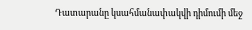Դատարանը կսահմանափակվի դիմումի մեջ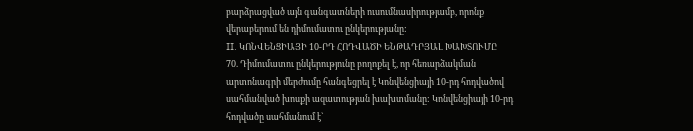բարձրացված այն գանգատների ուսումնասիրությամբ, որոնք վերաբերում են դիմումատու ընկերությանը:
II. ԿՈՆՎԵՆՑԻԱՅԻ 10-ՐԴ ՀՈԴՎԱԾԻ ԵՆԹԱԴՐՅԱԼ ԽԱԽՏՈՒՄԸ
70. Դիմումատու ընկերությունը բողոքել է, որ հեռարձակման արտոնագրի մերժումը հանգեցրել է Կոնվենցիայի 10-րդ հոդվածով սահմանված խոսքի ազատության խախտմանը: Կոնվենցիայի 10-րդ հոդվածը սահմանում է`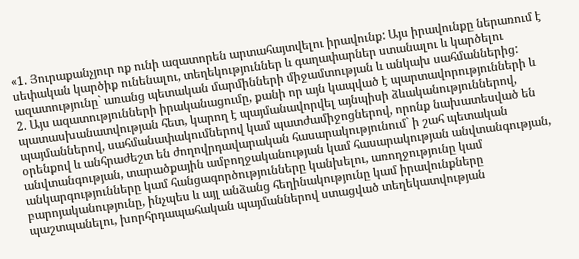«1. Յուրաքանչյուր ոք ունի ազատորեն արտահայտվելու իրավունք: Այս իրավունքը ներառում է սեփական կարծիք ունենալու, տեղեկություններ և գաղափարներ ստանալու և կարծելու ազատությունը` առանց պետական մարմինների միջամտության և անկախ սահմաններից:
2. Այս ազատությունների իրականացումը, քանի որ այն կապված է պարտավորությունների և պատասխանատվության հետ, կարող է պայմանավորվել այնպիսի ձևականություններով, պայմաններով, սահմանափակումներով կամ պատժամիջոցներով, որոնք նախատեսված են օրենքով և անհրաժեշտ են ժողովրդավարական հասարակությունում` ի շահ պետական անվտանգության, տարածքային ամբողջականության կամ հասարակության անվտանգության, անկարգությունները կամ հանցագործությունները կանխելու, առողջությունը կամ բարոյականությունը, ինչպես և այլ անձանց հեղինակությունը կամ իրավունքները պաշտպանելու, խորհրդապահական պայմաններով ստացված տեղեկատվության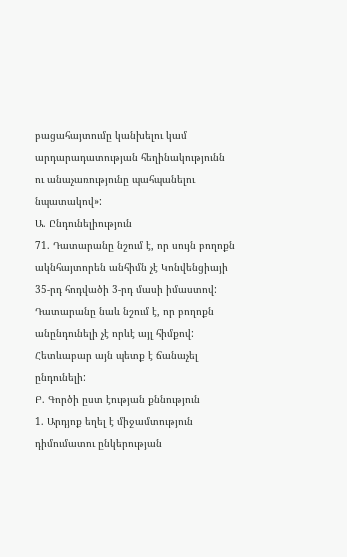բացահայտումը կանխելու կամ արդարադատության հեղինակությունն ու անաչառությունը պահպանելու նպատակով»:
Ա. Ընդունելիություն
71. Դատարանը նշում է, որ սույն բողոքն ակնհայտորեն անհիմն չէ Կոնվենցիայի 35-րդ հոդվածի 3-րդ մասի իմաստով: Դատարանը նաև նշում է, որ բողոքն անընդունելի չէ որևէ այլ հիմքով: Հետևաբար այն պետք է ճանաչել ընդունելի:
Բ. Գործի ըստ էության քննություն
1. Արդյոք եղել է միջամտություն դիմումատու ընկերության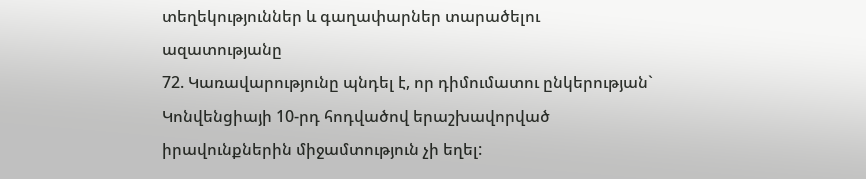տեղեկություններ և գաղափարներ տարածելու ազատությանը
72. Կառավարությունը պնդել է, որ դիմումատու ընկերության` Կոնվենցիայի 10-րդ հոդվածով երաշխավորված իրավունքներին միջամտություն չի եղել: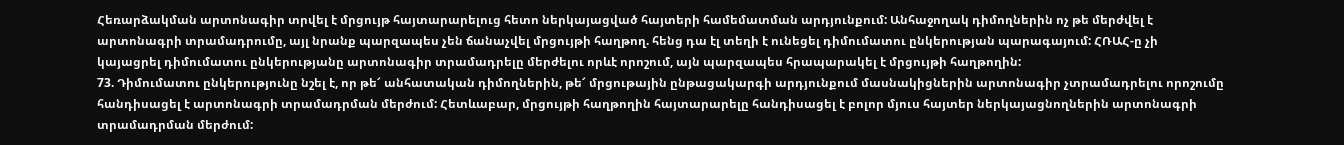Հեռարձակման արտոնագիր տրվել է մրցույթ հայտարարելուց հետո ներկայացված հայտերի համեմատման արդյունքում: Անհաջողակ դիմողներին ոչ թե մերժվել է արտոնագրի տրամադրումը, այլ նրանք պարզապես չեն ճանաչվել մրցույթի հաղթող. հենց դա էլ տեղի է ունեցել դիմումատու ընկերության պարագայում: ՀՌԱՀ-ը չի կայացրել դիմումատու ընկերությանը արտոնագիր տրամադրելը մերժելու որևէ որոշում, այն պարզապես հրապարակել է մրցույթի հաղթողին:
73. Դիմումատու ընկերությունը նշել է, որ թե՜ անհատական դիմողներին, թե՜ մրցութային ընթացակարգի արդյունքում մասնակիցներին արտոնագիր չտրամադրելու որոշումը հանդիսացել է արտոնագրի տրամադրման մերժում: Հետևաբար, մրցույթի հաղթողին հայտարարելը հանդիսացել է բոլոր մյուս հայտեր ներկայացնողներին արտոնագրի տրամադրման մերժում: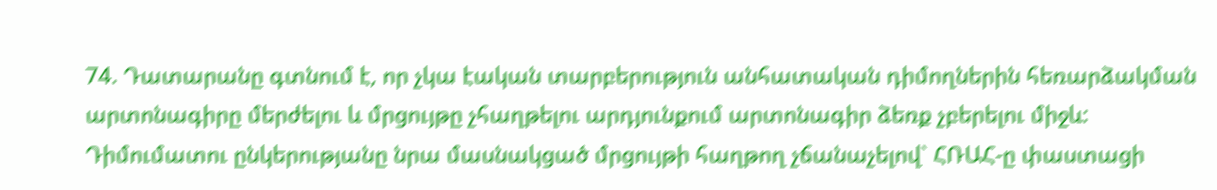74. Դատարանը գտնում է, որ չկա էական տարբերություն անհատական դիմողներին հեռարձակման արտոնագիրը մերժելու և մրցույթը չհաղթելու արդյունքում արտոնագիր ձեռք չբերելու միջև: Դիմումատու ընկերությանը նրա մասնակցած մրցույթի հաղթող չճանաչելով` ՀՌԱՀ-ը փաստացի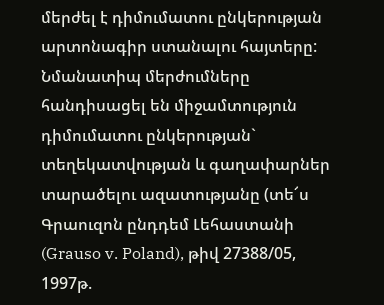մերժել է դիմումատու ընկերության արտոնագիր ստանալու հայտերը: Նմանատիպ մերժումները հանդիսացել են միջամտություն դիմումատու ընկերության` տեղեկատվության և գաղափարներ տարածելու ազատությանը (տե՜ս Գրաուզոն ընդդեմ Լեհաստանի (Grauso v. Poland), թիվ 27388/05, 1997թ.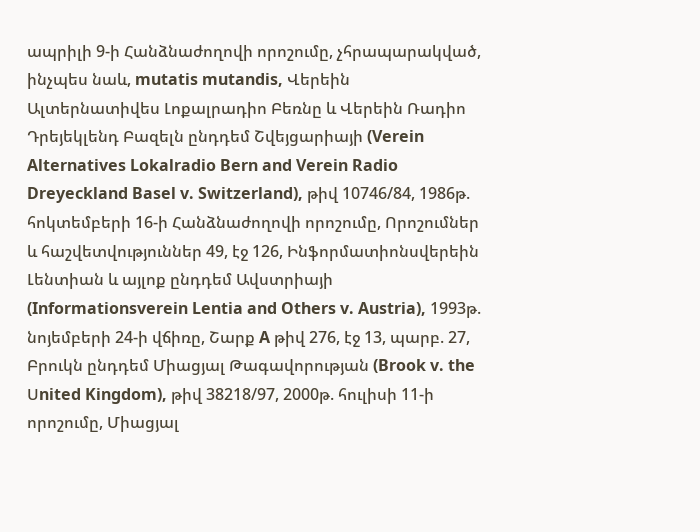ապրիլի 9-ի Հանձնաժողովի որոշումը, չհրապարակված, ինչպես նաև, mutatis mutandis, Վերեին Ալտերնատիվես Լոքալրադիո Բեռնը և Վերեին Ռադիո Դրեյեկլենդ Բազելն ընդդեմ Շվեյցարիայի (Verein Alternatives Lokalradio Bern and Verein Radio Dreyeckland Basel v. Switzerland), թիվ 10746/84, 1986թ. հոկտեմբերի 16-ի Հանձնաժողովի որոշումը, Որոշումներ և հաշվետվություններ 49, էջ 126, Ինֆորմատիոնսվերեին Լենտիան և այլոք ընդդեմ Ավստրիայի (Informationsverein Lentia and Others v. Austria), 1993թ. նոյեմբերի 24-ի վճիռը, Շարք A թիվ 276, էջ 13, պարբ. 27, Բրուկն ընդդեմ Միացյալ Թագավորության (Brook v. the Սnited Kingdom), թիվ 38218/97, 2000թ. հուլիսի 11-ի որոշումը, Միացյալ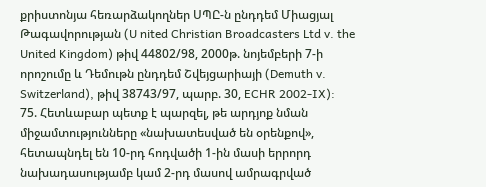քրիստոնյա հեռարձակողներ ՍՊԸ-ն ընդդեմ Միացյալ Թագավորության (U nited Christian Broadcasters Ltd v. the United Kingdom) թիվ 44802/98, 2000թ. նոյեմբերի 7-ի որոշումը և Դեմութն ընդդեմ Շվեյցարիայի (Demuth v. Switzerland), թիվ 38743/97, պարբ. 30, ECHR 2002-IX):
75. Հետևաբար պետք է պարզել, թե արդյոք նման միջամտությունները «նախատեսված են օրենքով», հետապնդել են 10-րդ հոդվածի 1-ին մասի երրորդ նախադասությամբ կամ 2-րդ մասով ամրագրված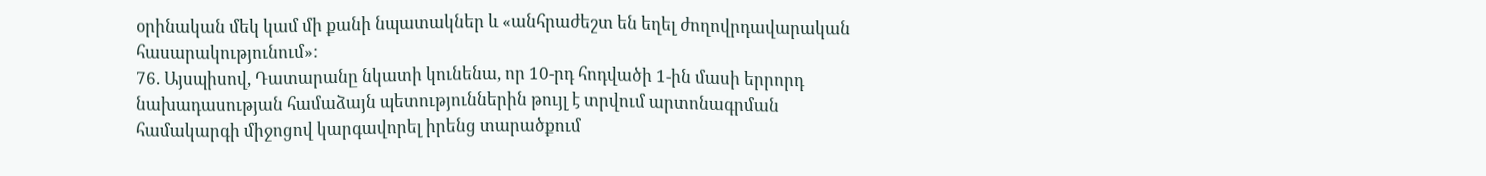օրինական մեկ կամ մի քանի նպատակներ և «անհրաժեշտ են եղել ժողովրդավարական հասարակությունում»:
76. Այսպիսով, Դատարանը նկատի կունենա, որ 10-րդ հոդվածի 1-ին մասի երրորդ նախադասության համաձայն պետություններին թույլ է տրվում արտոնագրման համակարգի միջոցով կարգավորել իրենց տարածքում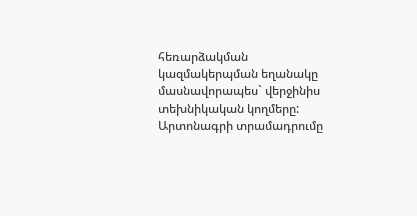հեռարձակման կազմակերպման եղանակը մասնավորապես` վերջինիս տեխնիկական կողմերը: Արտոնագրի տրամադրումը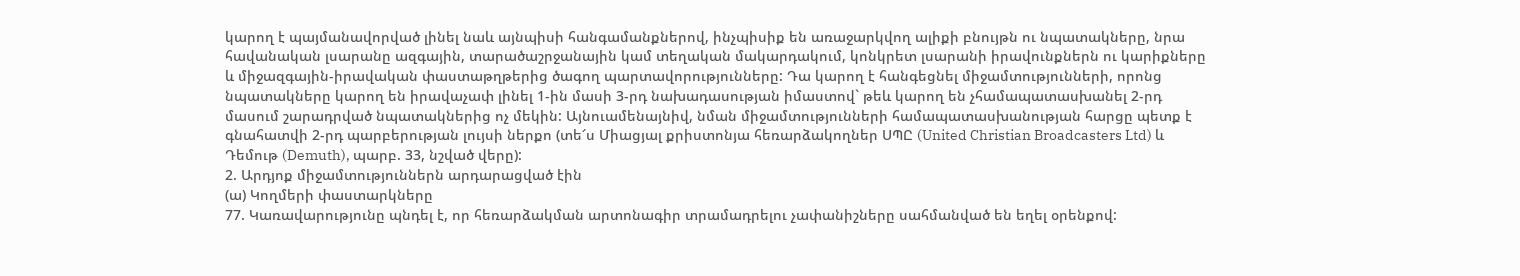կարող է պայմանավորված լինել նաև այնպիսի հանգամանքներով, ինչպիսիք են առաջարկվող ալիքի բնույթն ու նպատակները, նրա հավանական լսարանը ազգային, տարածաշրջանային կամ տեղական մակարդակում, կոնկրետ լսարանի իրավունքներն ու կարիքները և միջազգային-իրավական փաստաթղթերից ծագող պարտավորությունները: Դա կարող է հանգեցնել միջամտությունների, որոնց նպատակները կարող են իրավաչափ լինել 1-ին մասի 3-րդ նախադասության իմաստով` թեև կարող են չհամապատասխանել 2-րդ մասում շարադրված նպատակներից ոչ մեկին: Այնուամենայնիվ, նման միջամտությունների համապատասխանության հարցը պետք է գնահատվի 2-րդ պարբերության լույսի ներքո (տե՜ս Միացյալ քրիստոնյա հեռարձակողներ ՍՊԸ (United Christian Broadcasters Ltd) և Դեմութ (Demuth), պարբ. 33, նշված վերը):
2. Արդյոք միջամտություններն արդարացված էին
(ա) Կողմերի փաստարկները
77. Կառավարությունը պնդել է, որ հեռարձակման արտոնագիր տրամադրելու չափանիշները սահմանված են եղել օրենքով: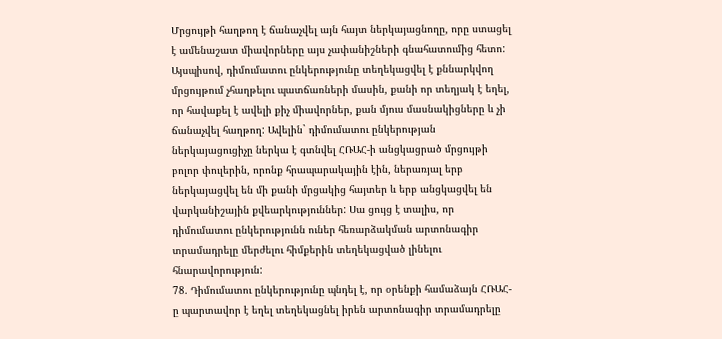Մրցույթի հաղթող է ճանաչվել այն հայտ ներկայացնողը, որը ստացել է ամենաշատ միավորները այս չափանիշների գնահատումից հետո: Այսպիսով, դիմումատու ընկերությունը տեղեկացվել է քննարկվող մրցույթում չհաղթելու պատճառների մասին, քանի որ տեղյակ է եղել, որ հավաքել է ավելի քիչ միավորներ, քան մյուս մասնակիցները և չի ճանաչվել հաղթող: Ավելին` դիմումատու ընկերության ներկայացուցիչը ներկա է գտնվել ՀՌԱՀ-ի անցկացրած մրցույթի բոլոր փուլերին, որոնք հրապարակային էին, ներառյալ երբ ներկայացվել են մի քանի մրցակից հայտեր և երբ անցկացվել են վարկանիշային քվեարկություններ: Սա ցույց է տալիս, որ դիմումատու ընկերությունն ուներ հեռարձակման արտոնագիր տրամադրելը մերժելու հիմքերին տեղեկացված լինելու հնարավորություն:
78. Դիմումատու ընկերությունը պնդել է, որ օրենքի համաձայն ՀՌԱՀ-ը պարտավոր է եղել տեղեկացնել իրեն արտոնագիր տրամադրելը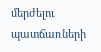մերժելու պատճառների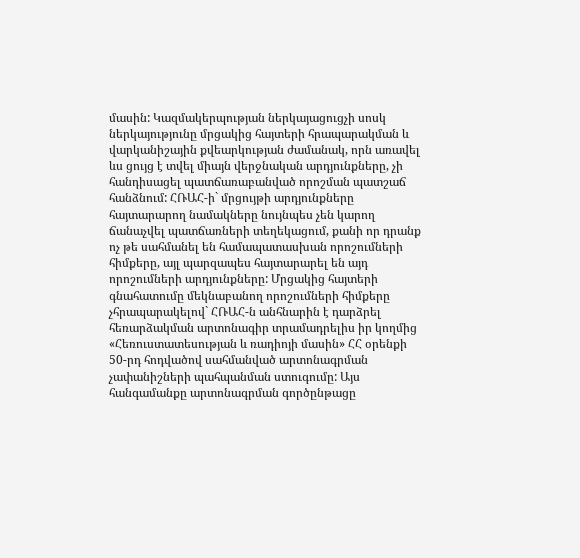մասին: Կազմակերպության ներկայացուցչի սոսկ ներկայությունը մրցակից հայտերի հրապարակման և վարկանիշային քվեարկության ժամանակ, որն առավել ևս ցույց է տվել միայն վերջնական արդյունքները, չի հանդիսացել պատճառաբանված որոշման պատշաճ հանձնում: ՀՌԱՀ-ի` մրցույթի արդյունքները հայտարարող նամակները նույնպես չեն կարող ճանաչվել պատճառների տեղեկացում, քանի որ դրանք ոչ թե սահմանել են համապատասխան որոշումների հիմքերը, այլ պարզապես հայտարարել են այդ որոշումների արդյունքները: Մրցակից հայտերի գնահատումը մեկնաբանող որոշումների հիմքերը չհրապարակելով` ՀՌԱՀ-ն անհնարին է դարձրել հեռարձակման արտոնագիր տրամադրելիս իր կողմից «Հեռուստատեսության և ռադիոյի մասին» ՀՀ օրենքի 50-րդ հոդվածով սահմանված արտոնագրման չափանիշների պահպանման ստուգումը: Այս հանգամանքը արտոնագրման գործընթացը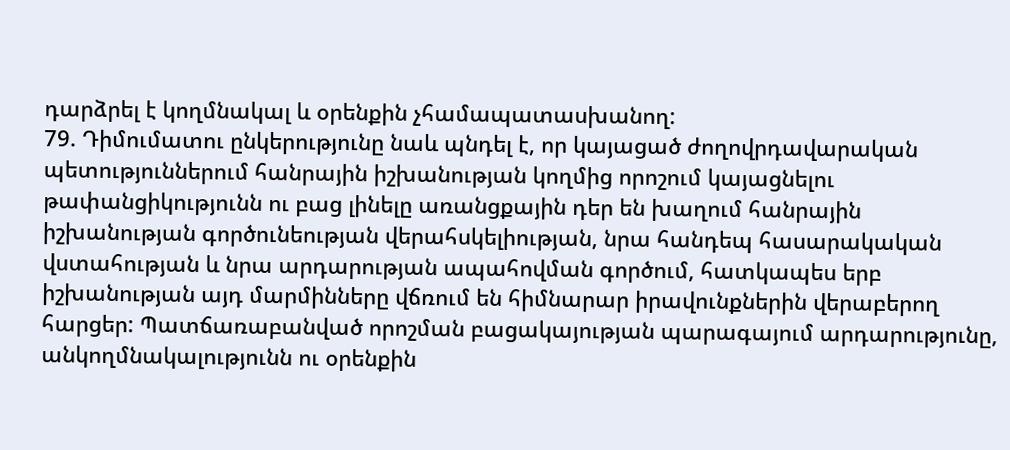դարձրել է կողմնակալ և օրենքին չհամապատասխանող:
79. Դիմումատու ընկերությունը նաև պնդել է, որ կայացած ժողովրդավարական պետություններում հանրային իշխանության կողմից որոշում կայացնելու թափանցիկությունն ու բաց լինելը առանցքային դեր են խաղում հանրային իշխանության գործունեության վերահսկելիության, նրա հանդեպ հասարակական վստահության և նրա արդարության ապահովման գործում, հատկապես երբ իշխանության այդ մարմինները վճռում են հիմնարար իրավունքներին վերաբերող հարցեր: Պատճառաբանված որոշման բացակայության պարագայում արդարությունը, անկողմնակալությունն ու օրենքին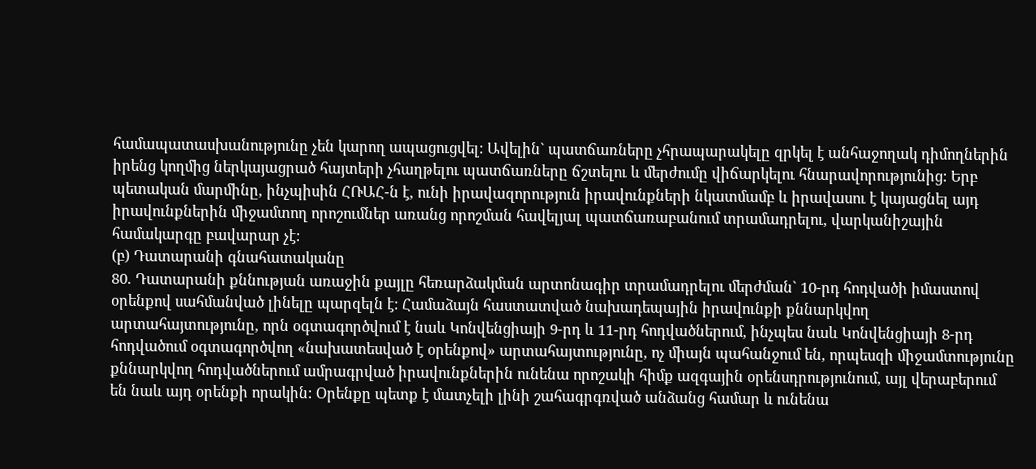համապատասխանությունը չեն կարող ապացուցվել: Ավելին` պատճառները չհրապարակելը զրկել է անհաջողակ դիմողներին իրենց կողմից ներկայացրած հայտերի չհաղթելու պատճառները ճշտելու և մերժումը վիճարկելու հնարավորությունից: Երբ պետական մարմինը, ինչպիսին ՀՌԱՀ-ն է, ունի իրավազորություն իրավունքների նկատմամբ և իրավասու է կայացնել այդ իրավունքներին միջամտող որոշումներ առանց որոշման հավելյալ պատճառաբանում տրամադրելու, վարկանիշային համակարգը բավարար չէ:
(բ) Դատարանի գնահատականը
80. Դատարանի քննության առաջին քայլը հեռարձակման արտոնագիր տրամադրելու մերժման` 10-րդ հոդվածի իմաստով օրենքով սահմանված լինելը պարզելն է: Համաձայն հաստատված նախադեպային իրավունքի քննարկվող արտահայտությունը, որն օգտագործվում է նաև Կոնվենցիայի 9-րդ և 11-րդ հոդվածներում, ինչպես նաև Կոնվենցիայի 8-րդ հոդվածում օգտագործվող «նախատեսված է օրենքով» արտահայտությունը, ոչ միայն պահանջում են, որպեսզի միջամտությունը քննարկվող հոդվածներում ամրագրված իրավունքներին ունենա որոշակի հիմք ազգային օրենսդրությունում, այլ վերաբերում են նաև այդ օրենքի որակին: Օրենքը պետք է մատչելի լինի շահագրգռված անձանց համար և ունենա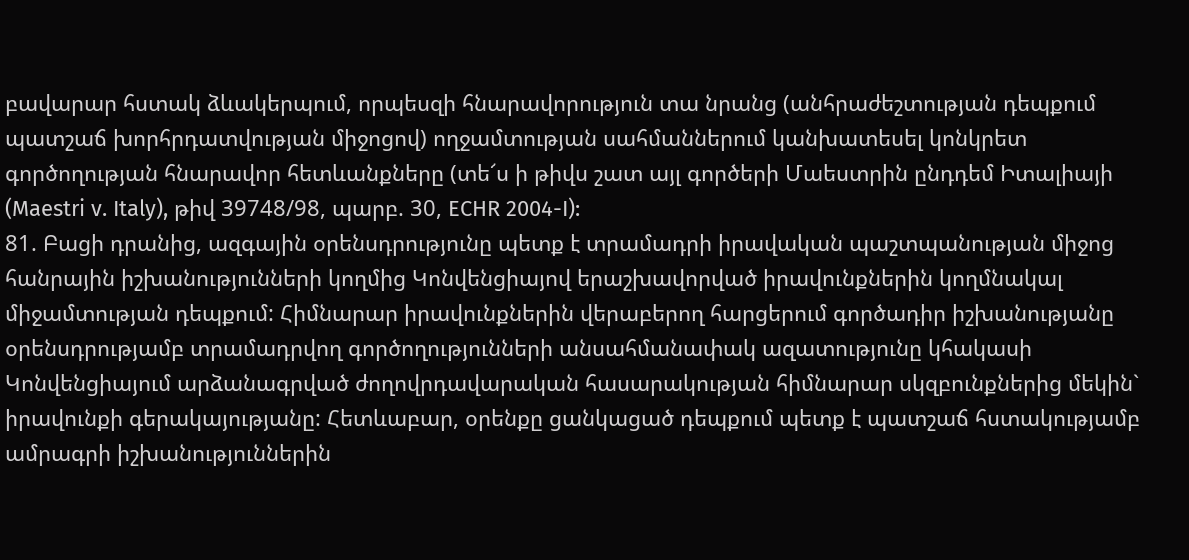բավարար հստակ ձևակերպում, որպեսզի հնարավորություն տա նրանց (անհրաժեշտության դեպքում պատշաճ խորհրդատվության միջոցով) ողջամտության սահմաններում կանխատեսել կոնկրետ գործողության հնարավոր հետևանքները (տե՜ս ի թիվս շատ այլ գործերի Մաեստրին ընդդեմ Իտալիայի (Maestri v. Italy), թիվ 39748/98, պարբ. 30, ECHR 2004-I):
81. Բացի դրանից, ազգային օրենսդրությունը պետք է տրամադրի իրավական պաշտպանության միջոց հանրային իշխանությունների կողմից Կոնվենցիայով երաշխավորված իրավունքներին կողմնակալ միջամտության դեպքում: Հիմնարար իրավունքներին վերաբերող հարցերում գործադիր իշխանությանը օրենսդրությամբ տրամադրվող գործողությունների անսահմանափակ ազատությունը կհակասի Կոնվենցիայում արձանագրված ժողովրդավարական հասարակության հիմնարար սկզբունքներից մեկին` իրավունքի գերակայությանը: Հետևաբար, օրենքը ցանկացած դեպքում պետք է պատշաճ հստակությամբ ամրագրի իշխանություններին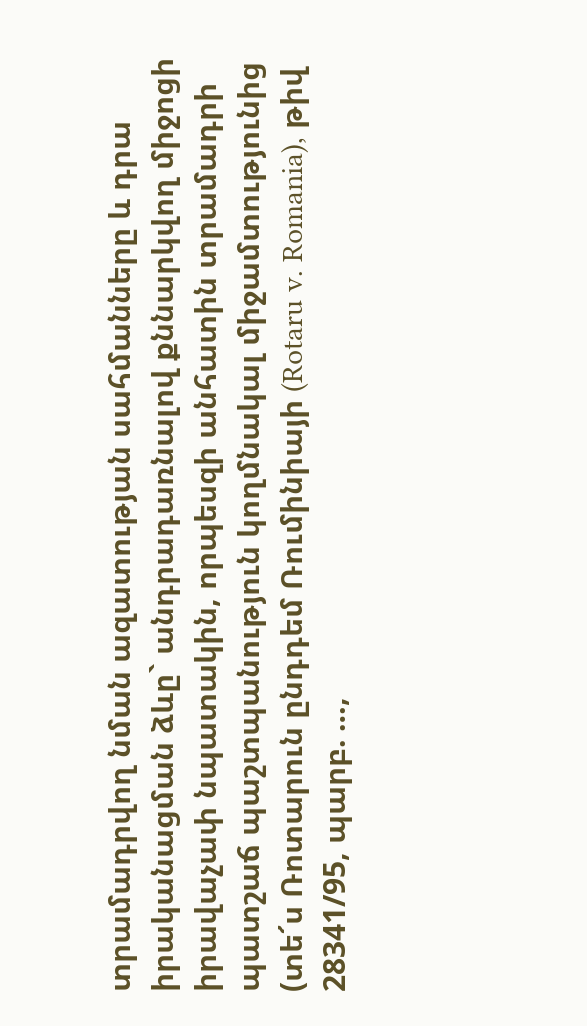տրամադրվող նման ազատության սահմանները և դրա իրականացման ձևը` անդրադառնալով քննարկվող միջոցի իրավաչափ նպատակին, որպեսզի անհատին տրամադրի պատշաճ պաշտպանություն կողմնակալ միջամտությունից (տե՜ս Ռոտարուն ընդդեմ Ռումինիայի (Rotaru v. Romania), թիվ 28341/95, պարբ. …,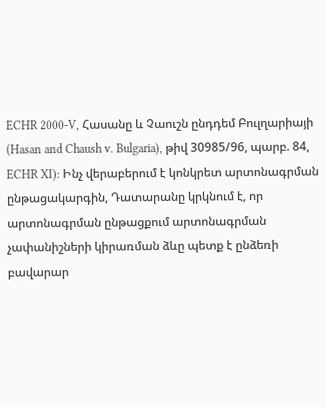ECHR 2000-V, Հասանը և Չաուշն ընդդեմ Բուլղարիայի (Hasan and Chaush v. Bulgaria), թիվ 30985/96, պարբ. 84, ECHR XI): Ինչ վերաբերում է կոնկրետ արտոնագրման ընթացակարգին, Դատարանը կրկնում է, որ արտոնագրման ընթացքում արտոնագրման չափանիշների կիրառման ձևը պետք է ընձեռի բավարար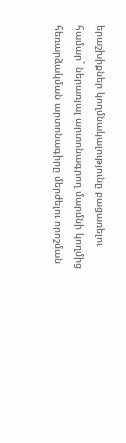երաշխիքներ կողմնակալությունը բացառելու համար` ներառյալ արտոնագրող մարմնի կողմից հեռարձակման արտոնագիրը մերժելու որոշման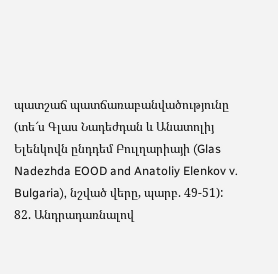պատշաճ պատճառաբանվածությունը (տե՜ս Գլաս Նադեժդան և Անատոլիյ Ելենկովն ընդդեմ Բուլղարիայի (Glas Nadezhda EOOD and Anatoliy Elenkov v. Bulgaria), նշված վերը, պարբ. 49-51):
82. Անդրադառնալով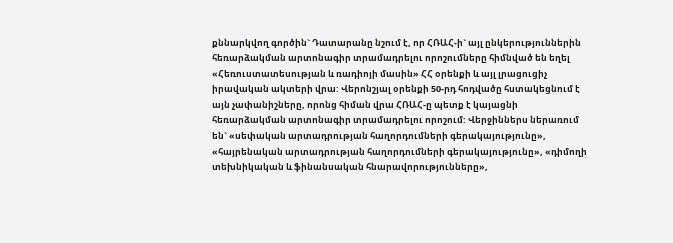քննարկվող գործին` Դատարանը նշում է, որ ՀՌԱՀ-ի` այլ ընկերություններին հեռարձակման արտոնագիր տրամադրելու որոշումները հիմնված են եղել «Հեռուստատեսության և ռադիոյի մասին» ՀՀ օրենքի և այլ լրացուցիչ իրավական ակտերի վրա: Վերոնշյալ օրենքի 50-րդ հոդվածը հստակեցնում է այն չափանիշները, որոնց հիման վրա ՀՌԱՀ-ը պետք է կայացնի հեռարձակման արտոնագիր տրամադրելու որոշում: Վերջիններս ներառում են` «սեփական արտադրության հաղորդումների գերակայությունը», «հայրենական արտադրության հաղորդումների գերակայությունը», «դիմողի տեխնիկական և ֆինանսական հնարավորությունները»,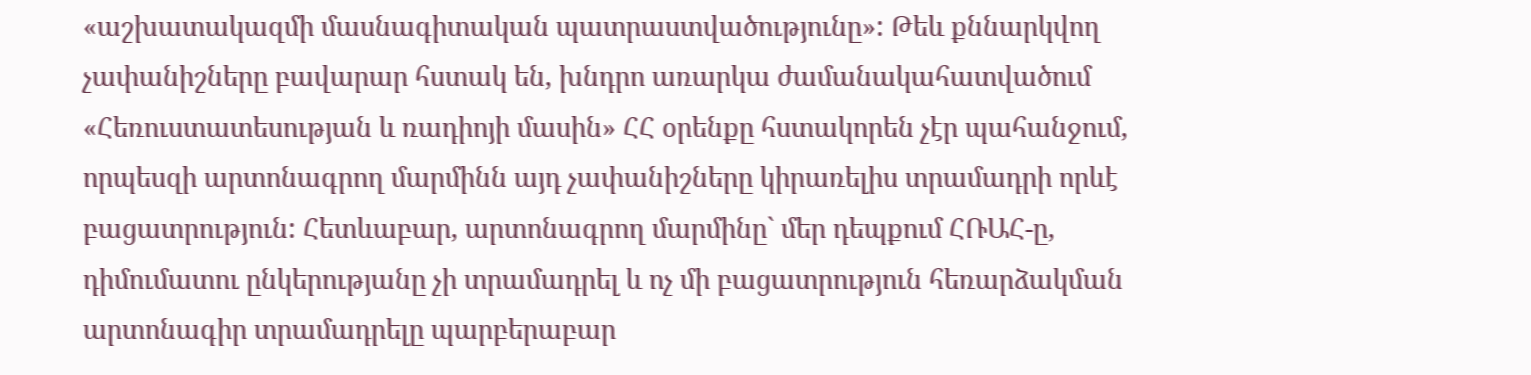«աշխատակազմի մասնագիտական պատրաստվածությունը»: Թեև քննարկվող չափանիշները բավարար հստակ են, խնդրո առարկա ժամանակահատվածում «Հեռուստատեսության և ռադիոյի մասին» ՀՀ օրենքը հստակորեն չէր պահանջում, որպեսզի արտոնագրող մարմինն այդ չափանիշները կիրառելիս տրամադրի որևէ բացատրություն: Հետևաբար, արտոնագրող մարմինը` մեր դեպքում ՀՌԱՀ-ը, դիմումատու ընկերությանը չի տրամադրել և ոչ մի բացատրություն հեռարձակման արտոնագիր տրամադրելը պարբերաբար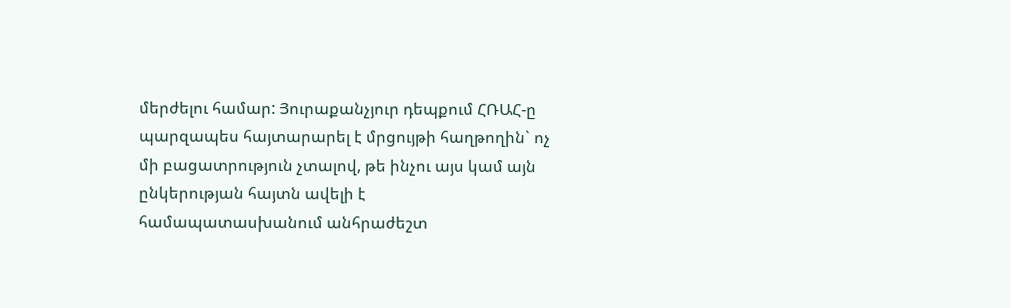մերժելու համար: Յուրաքանչյուր դեպքում ՀՌԱՀ-ը պարզապես հայտարարել է մրցույթի հաղթողին` ոչ մի բացատրություն չտալով, թե ինչու այս կամ այն ընկերության հայտն ավելի է համապատասխանում անհրաժեշտ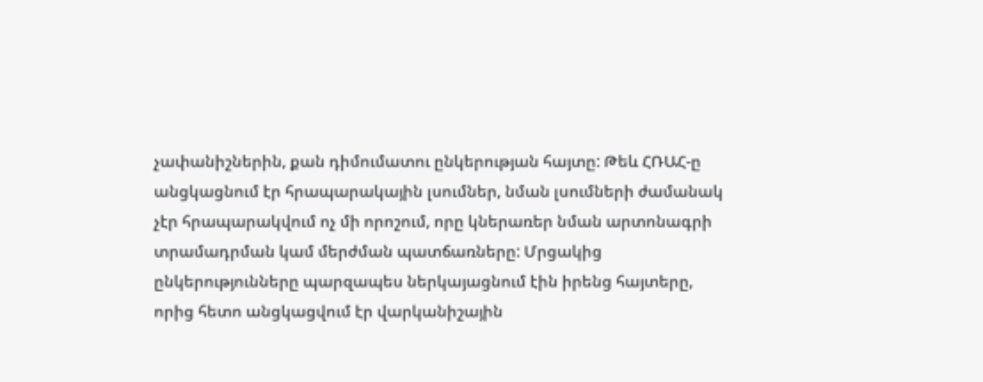չափանիշներին, քան դիմումատու ընկերության հայտը: Թեև ՀՌԱՀ-ը անցկացնում էր հրապարակային լսումներ, նման լսումների ժամանակ չէր հրապարակվում ոչ մի որոշում, որը կներառեր նման արտոնագրի տրամադրման կամ մերժման պատճառները: Մրցակից ընկերությունները պարզապես ներկայացնում էին իրենց հայտերը, որից հետո անցկացվում էր վարկանիշային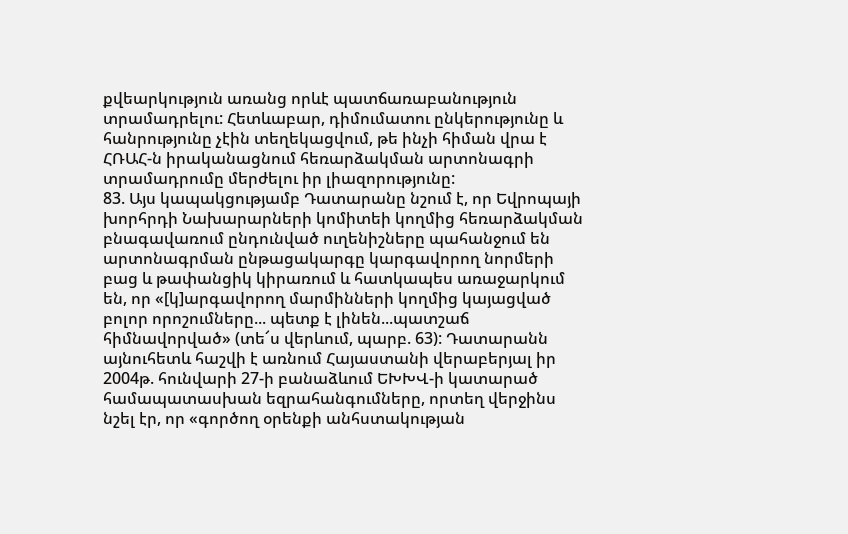քվեարկություն առանց որևէ պատճառաբանություն տրամադրելու: Հետևաբար, դիմումատու ընկերությունը և հանրությունը չէին տեղեկացվում, թե ինչի հիման վրա է ՀՌԱՀ-ն իրականացնում հեռարձակման արտոնագրի տրամադրումը մերժելու իր լիազորությունը:
83. Այս կապակցությամբ Դատարանը նշում է, որ Եվրոպայի խորհրդի Նախարարների կոմիտեի կողմից հեռարձակման բնագավառում ընդունված ուղենիշները պահանջում են արտոնագրման ընթացակարգը կարգավորող նորմերի բաց և թափանցիկ կիրառում և հատկապես առաջարկում են, որ «[կ]արգավորող մարմինների կողմից կայացված բոլոր որոշումները... պետք է լինեն...պատշաճ հիմնավորված» (տե՜ս վերևում, պարբ. 63): Դատարանն այնուհետև հաշվի է առնում Հայաստանի վերաբերյալ իր 2004թ. հունվարի 27-ի բանաձևում ԵԽԽՎ-ի կատարած համապատասխան եզրահանգումները, որտեղ վերջինս նշել էր, որ «գործող օրենքի անհստակության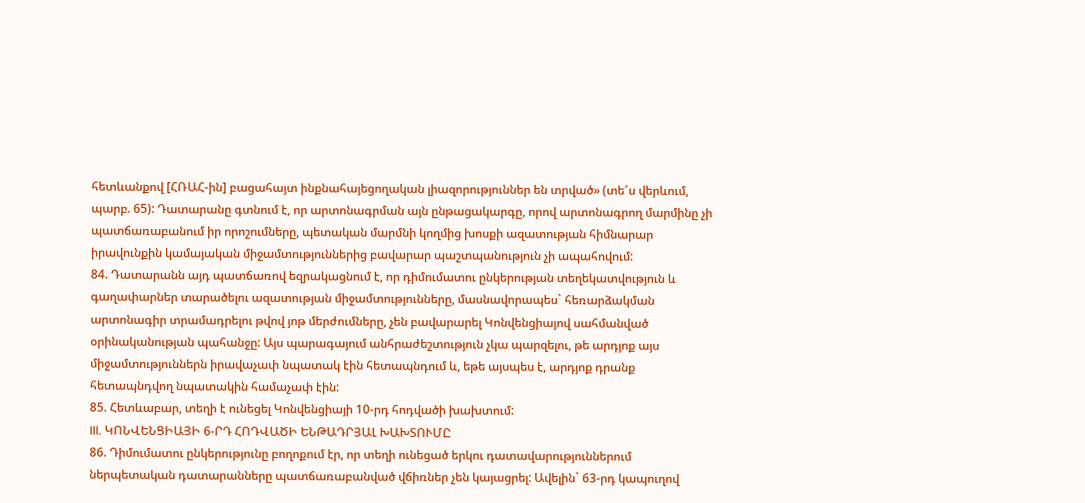հետևանքով [ՀՌԱՀ-ին] բացահայտ ինքնահայեցողական լիազորություններ են տրված» (տե՜ս վերևում, պարբ. 65): Դատարանը գտնում է, որ արտոնագրման այն ընթացակարգը, որով արտոնագրող մարմինը չի պատճառաբանում իր որոշումները, պետական մարմնի կողմից խոսքի ազատության հիմնարար իրավունքին կամայական միջամտություններից բավարար պաշտպանություն չի ապահովում:
84. Դատարանն այդ պատճառով եզրակացնում է, որ դիմումատու ընկերության տեղեկատվություն և գաղափարներ տարածելու ազատության միջամտությունները, մասնավորապես` հեռարձակման արտոնագիր տրամադրելու թվով յոթ մերժումները, չեն բավարարել Կոնվենցիայով սահմանված օրինականության պահանջը: Այս պարագայում անհրաժեշտություն չկա պարզելու, թե արդյոք այս միջամտություններն իրավաչափ նպատակ էին հետապնդում և, եթե այսպես է, արդյոք դրանք հետապնդվող նպատակին համաչափ էին:
85. Հետևաբար, տեղի է ունեցել Կոնվենցիայի 10-րդ հոդվածի խախտում:
III. ԿՈՆՎԵՆՑԻԱՅԻ 6-ՐԴ ՀՈԴՎԱԾԻ ԵՆԹԱԴՐՅԱԼ ԽԱԽՏՈՒՄԸ
86. Դիմումատու ընկերությունը բողոքում էր, որ տեղի ունեցած երկու դատավարություններում ներպետական դատարանները պատճառաբանված վճիռներ չեն կայացրել: Ավելին` 63-րդ կապուղով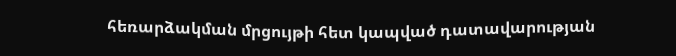հեռարձակման մրցույթի հետ կապված դատավարության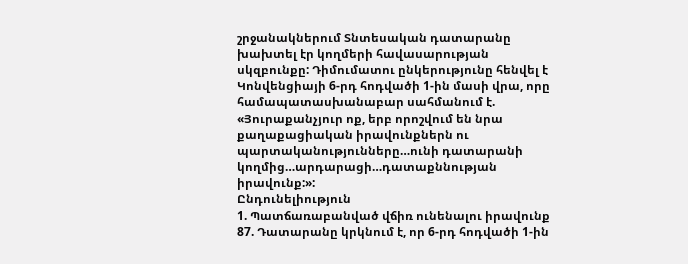շրջանակներում Տնտեսական դատարանը խախտել էր կողմերի հավասարության սկզբունքը: Դիմումատու ընկերությունը հենվել է Կոնվենցիայի 6-րդ հոդվածի 1-ին մասի վրա, որը համապատասխանաբար սահմանում է.
«Յուրաքանչյուր ոք, երբ որոշվում են նրա քաղաքացիական իրավունքներն ու պարտականությունները…ունի դատարանի կողմից…արդարացի…դատաքննության իրավունք:»:
Ընդունելիություն
1. Պատճառաբանված վճիռ ունենալու իրավունք
87. Դատարանը կրկնում է, որ 6-րդ հոդվածի 1-ին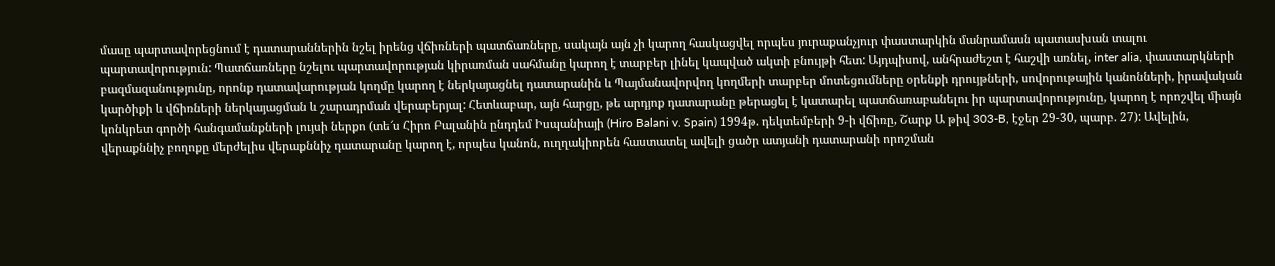մասը պարտավորեցնում է դատարաններին նշել իրենց վճիռների պատճառները, սակայն այն չի կարող հասկացվել որպես յուրաքանչյուր փաստարկին մանրամասն պատասխան տալու պարտավորություն: Պատճառները նշելու պարտավորության կիրառման սահմանը կարող է տարբեր լինել կապված ակտի բնույթի հետ: Այդպիսով, անհրաժեշտ է հաշվի առնել, inter alia, փաստարկների բազմազանությունը, որոնք դատավարության կողմը կարող է ներկայացնել դատարանին և Պայմանավորվող կողմերի տարբեր մոտեցումները օրենքի դրույթների, սովորութային կանոնների, իրավական կարծիքի և վճիռների ներկայացման և շարադրման վերաբերյալ: Հետևաբար, այն հարցը, թե արդյոք դատարանը թերացել է կատարել պատճառաբանելու իր պարտավորությունը, կարող է որոշվել միայն կոնկրետ գործի հանգամանքների լույսի ներքո (տե՜ս Հիրո Բալանին ընդդեմ Իսպանիայի (Hiro Balani v. Spain) 1994թ. դեկտեմբերի 9-ի վճիռը, Շարք Ա թիվ 303-B, էջեր 29-30, պարբ. 27): Ավելին, վերաքննիչ բողոքը մերժելիս վերաքննիչ դատարանը կարող է, որպես կանոն, ուղղակիորեն հաստատել ավելի ցածր ատյանի դատարանի որոշման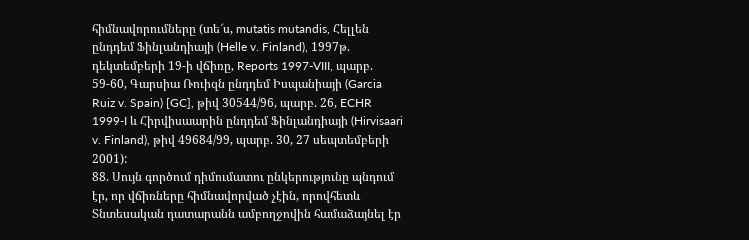հիմնավորումները (տե՜ս, mutatis mutandis, Հելլեն ընդդեմ Ֆինլանդիայի (Helle v. Finland), 1997թ. դեկտեմբերի 19-ի վճիռը, Reports 1997-VIII, պարբ. 59-60, Գարսիա Ռուիզն ընդդեմ Իսպանիայի (Garcia Ruiz v. Spain) [GC], թիվ 30544/96, պարբ. 26, ECHR 1999-I և Հիրվիսաարին ընդդեմ Ֆինլանդիայի (Hirvisaari v. Finland), թիվ 49684/99, պարբ. 30, 27 սեպտեմբերի 2001):
88. Սույն գործում դիմումատու ընկերությունը պնդում էր, որ վճիռները հիմնավորված չէին, որովհետև Տնտեսական դատարանն ամբողջովին համաձայնել էր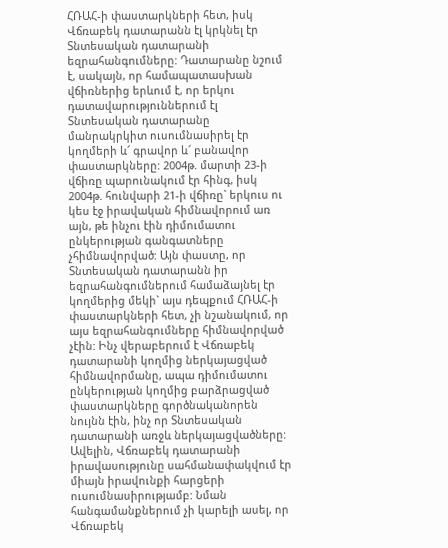ՀՌԱՀ-ի փաստարկների հետ, իսկ Վճռաբեկ դատարանն էլ կրկնել էր Տնտեսական դատարանի եզրահանգումները: Դատարանը նշում է, սակայն, որ համապատասխան վճիռներից երևում է, որ երկու դատավարություններում էլ Տնտեսական դատարանը մանրակրկիտ ուսումնասիրել էր կողմերի և՜ գրավոր և՜ բանավոր փաստարկները: 2004թ. մարտի 23-ի վճիռը պարունակում էր հինգ, իսկ 2004թ. հունվարի 21-ի վճիռը` երկուս ու կես էջ իրավական հիմնավորում առ այն, թե ինչու էին դիմումատու ընկերության գանգատները չհիմնավորված: Այն փաստը, որ Տնտեսական դատարանն իր եզրահանգումներում համաձայնել էր կողմերից մեկի` այս դեպքում ՀՌԱՀ-ի փաստարկների հետ, չի նշանակում, որ այս եզրահանգումները հիմնավորված չէին: Ինչ վերաբերում է Վճռաբեկ դատարանի կողմից ներկայացված հիմնավորմանը, ապա դիմումատու ընկերության կողմից բարձրացված փաստարկները գործնականորեն նույնն էին, ինչ որ Տնտեսական դատարանի առջև ներկայացվածները: Ավելին, Վճռաբեկ դատարանի իրավասությունը սահմանափակվում էր միայն իրավունքի հարցերի ուսումնասիրությամբ: Նման հանգամանքներում չի կարելի ասել, որ Վճռաբեկ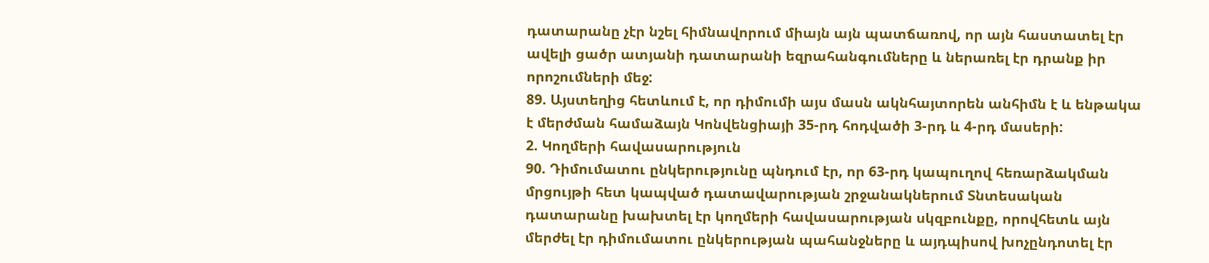դատարանը չէր նշել հիմնավորում միայն այն պատճառով, որ այն հաստատել էր ավելի ցածր ատյանի դատարանի եզրահանգումները և ներառել էր դրանք իր որոշումների մեջ:
89. Այստեղից հետևում է, որ դիմումի այս մասն ակնհայտորեն անհիմն է և ենթակա է մերժման համաձայն Կոնվենցիայի 35-րդ հոդվածի 3-րդ և 4-րդ մասերի:
2. Կողմերի հավասարություն
90. Դիմումատու ընկերությունը պնդում էր, որ 63-րդ կապուղով հեռարձակման մրցույթի հետ կապված դատավարության շրջանակներում Տնտեսական դատարանը խախտել էր կողմերի հավասարության սկզբունքը, որովհետև այն մերժել էր դիմումատու ընկերության պահանջները և այդպիսով խոչընդոտել էր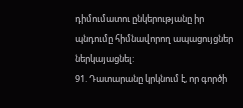դիմումատու ընկերությանը իր պնդումը հիմնավորող ապացույցներ ներկայացնել:
91. Դատարանը կրկնում է, որ գործի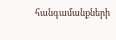հանգամանքների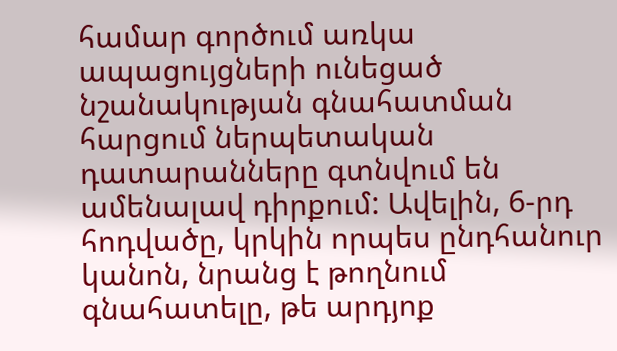համար գործում առկա ապացույցների ունեցած նշանակության գնահատման հարցում ներպետական դատարանները գտնվում են ամենալավ դիրքում: Ավելին, 6-րդ հոդվածը, կրկին որպես ընդհանուր կանոն, նրանց է թողնում գնահատելը, թե արդյոք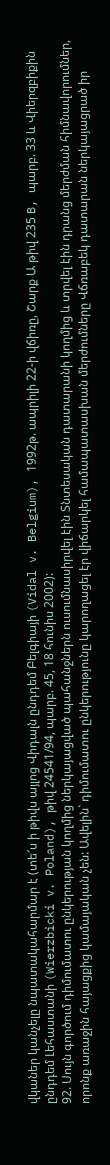վկաներ կանչելը նպատակահարմար է (տե՜ս ի թիվս այլոց Վիդալն ընդդեմ Բելգիայի (Vidal v. Belgium), 1992թ. ապրիլի 22-ի վճիռը, Շարք Ա թիվ 235 B, պարբ. 33 և Վիերզբիքին ընդդեմ Լեհաստանի (Wierzbicki v. Poland), թիվ 24541/94, պարբ. 45, 18 հունիս 2002):
92. Սույն գործում դիմումատու ընկերության կողմից ներկայացված պահանջներն ուսումնասիրվել էին Տնտեսական դատարանի կողմից և տրվել էին դրանց մերժման հիմնավորումներ, որոնք առաջին հայացքից կամայական չեն: Ավելին` դիմումատու ընկերությունը կարողացել էր վիճարկել համապատասխան մերժումները Վճռաբեկ դատարան ներկայացրած իր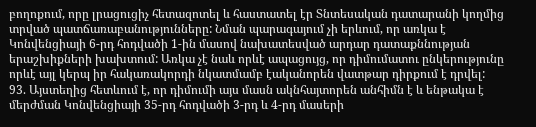բողոքում, որը լրացուցիչ հետազոտել և հաստատել էր Տնտեսական դատարանի կողմից տրված պատճառաբանությունները: Նման պարագայում չի երևում, որ առկա է Կոնվենցիայի 6-րդ հոդվածի 1-ին մասով նախատեսված արդար դատաքննության երաշխիքների խախտում: Առկա չէ նաև որևէ ապացույց, որ դիմումատու ընկերությունը որևէ այլ կերպ իր հակառակորդի նկատմամբ էականորեն վատթար դիրքում է դրվել:
93. Այստեղից հետևում է, որ դիմումի այս մասն ակնհայտորեն անհիմն է և ենթակա է մերժման Կոնվենցիայի 35-րդ հոդվածի 3-րդ և 4-րդ մասերի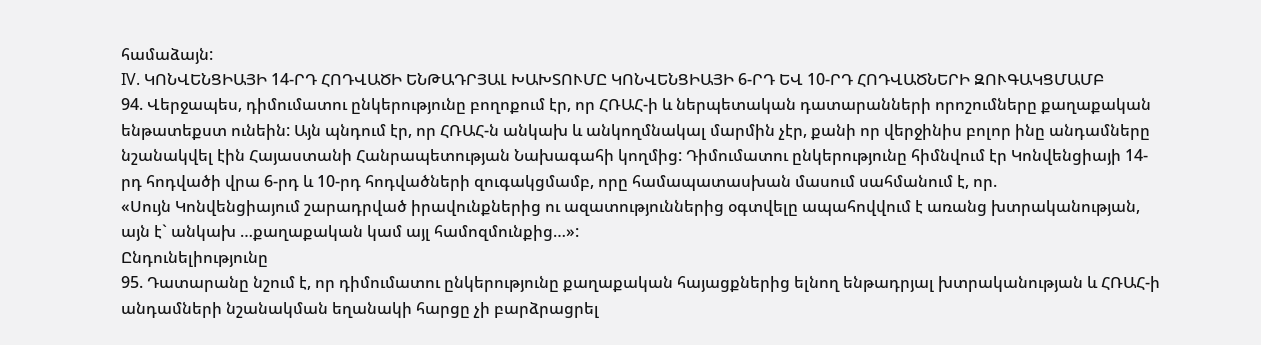համաձայն:
IV. ԿՈՆՎԵՆՑԻԱՅԻ 14-ՐԴ ՀՈԴՎԱԾԻ ԵՆԹԱԴՐՅԱԼ ԽԱԽՏՈՒՄԸ ԿՈՆՎԵՆՑԻԱՅԻ 6-ՐԴ ԵՎ 10-ՐԴ ՀՈԴՎԱԾՆԵՐԻ ԶՈՒԳԱԿՑՄԱՄԲ
94. Վերջապես, դիմումատու ընկերությունը բողոքում էր, որ ՀՌԱՀ-ի և ներպետական դատարանների որոշումները քաղաքական ենթատեքստ ունեին: Այն պնդում էր, որ ՀՌԱՀ-ն անկախ և անկողմնակալ մարմին չէր, քանի որ վերջինիս բոլոր ինը անդամները նշանակվել էին Հայաստանի Հանրապետության Նախագահի կողմից: Դիմումատու ընկերությունը հիմնվում էր Կոնվենցիայի 14-րդ հոդվածի վրա 6-րդ և 10-րդ հոդվածների զուգակցմամբ, որը համապատասխան մասում սահմանում է, որ.
«Սույն Կոնվենցիայում շարադրված իրավունքներից ու ազատություններից օգտվելը ապահովվում է առանց խտրականության, այն է` անկախ …քաղաքական կամ այլ համոզմունքից…»:
Ընդունելիությունը
95. Դատարանը նշում է, որ դիմումատու ընկերությունը քաղաքական հայացքներից ելնող ենթադրյալ խտրականության և ՀՌԱՀ-ի անդամների նշանակման եղանակի հարցը չի բարձրացրել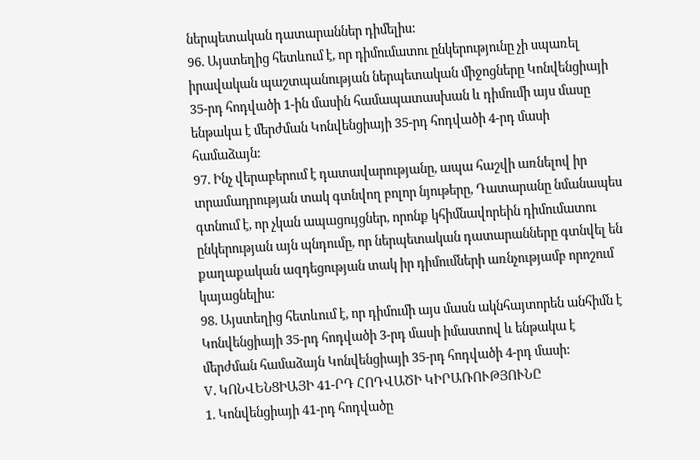ներպետական դատարաններ դիմելիս:
96. Այստեղից հետևում է, որ դիմումատու ընկերությունը չի սպառել իրավական պաշտպանության ներպետական միջոցները Կոնվենցիայի 35-րդ հոդվածի 1-ին մասին համապատասխան և դիմումի այս մասը ենթակա է մերժման Կոնվենցիայի 35-րդ հոդվածի 4-րդ մասի համաձայն:
97. Ինչ վերաբերում է դատավարությանը, ապա հաշվի առնելով իր տրամադրության տակ գտնվող բոլոր նյութերը, Դատարանը նմանապես գտնում է, որ չկան ապացույցներ, որոնք կհիմնավորեին դիմումատու ընկերության այն պնդումը, որ ներպետական դատարանները գտնվել են քաղաքական ազդեցության տակ իր դիմումների առնչությամբ որոշում կայացնելիս:
98. Այստեղից հետևում է, որ դիմումի այս մասն ակնհայտորեն անհիմն է Կոնվենցիայի 35-րդ հոդվածի 3-րդ մասի իմաստով և ենթակա է մերժման համաձայն Կոնվենցիայի 35-րդ հոդվածի 4-րդ մասի:
V. ԿՈՆՎԵՆՑԻԱՅԻ 41-ՐԴ ՀՈԴՎԱԾԻ ԿԻՐԱՌՈՒԹՅՈՒՆԸ
1. Կոնվենցիայի 41-րդ հոդվածը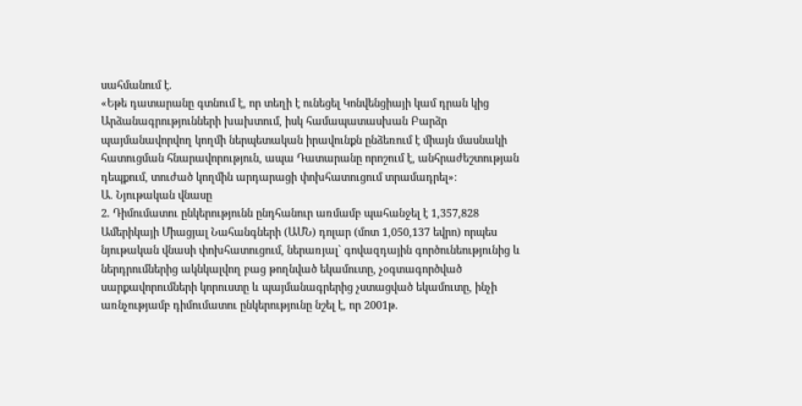սահմանում է.
«Եթե դատարանը գտնում է, որ տեղի է ունեցել Կոնվենցիայի կամ դրան կից Արձանագրությունների խախտում, իսկ համապատասխան Բարձր պայմանավորվող կողմի ներպետական իրավունքն ընձեռում է միայն մասնակի հատուցման հնարավորություն, ապա Դատարանը որոշում է, անհրաժեշտության դեպքում, տուժած կողմին արդարացի փոխհատուցում տրամադրել»:
Ա. Նյութական վնասը
2. Դիմումատու ընկերությունն ընդհանուր առմամբ պահանջել է 1,357,828 Ամերիկայի Միացյալ Նահանգների (ԱՄՆ) դոլար (մոտ 1,050,137 եվրո) որպես նյութական վնասի փոխհատուցում, ներառյալ` գովազդային գործունեությունից և ներդրումներից ակնկալվող բաց թողնված եկամուտը, չօգտագործված սարքավորումների կորուստը և պայմանագրերից չստացված եկամուտը, ինչի առնչությամբ դիմումատու ընկերությունը նշել է, որ 2001թ.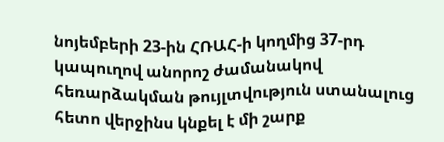նոյեմբերի 23-ին ՀՌԱՀ-ի կողմից 37-րդ կապուղով անորոշ ժամանակով հեռարձակման թույլտվություն ստանալուց հետո վերջինս կնքել է մի շարք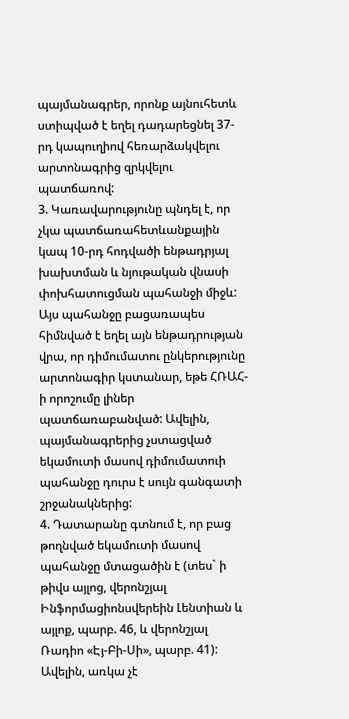պայմանագրեր, որոնք այնուհետև ստիպված է եղել դադարեցնել 37-րդ կապուղիով հեռարձակվելու արտոնագրից զրկվելու պատճառով:
3. Կառավարությունը պնդել է, որ չկա պատճառահետևանքային կապ 10-րդ հոդվածի ենթադրյալ խախտման և նյութական վնասի փոխհատուցման պահանջի միջև: Այս պահանջը բացառապես հիմնված է եղել այն ենթադրության վրա, որ դիմումատու ընկերությունը արտոնագիր կստանար, եթե ՀՌԱՀ-ի որոշումը լիներ պատճառաբանված: Ավելին, պայմանագրերից չստացված եկամուտի մասով դիմումատուի պահանջը դուրս է սույն գանգատի շրջանակներից:
4. Դատարանը գտնում է, որ բաց թողնված եկամուտի մասով պահանջը մտացածին է (տես` ի թիվս այլոց, վերոնշյալ Ինֆորմացիոնսվերեին Լենտիան և այլոք, պարբ. 46, և վերոնշյալ Ռադիո «Էյ-Բի-Սի», պարբ. 41): Ավելին, առկա չէ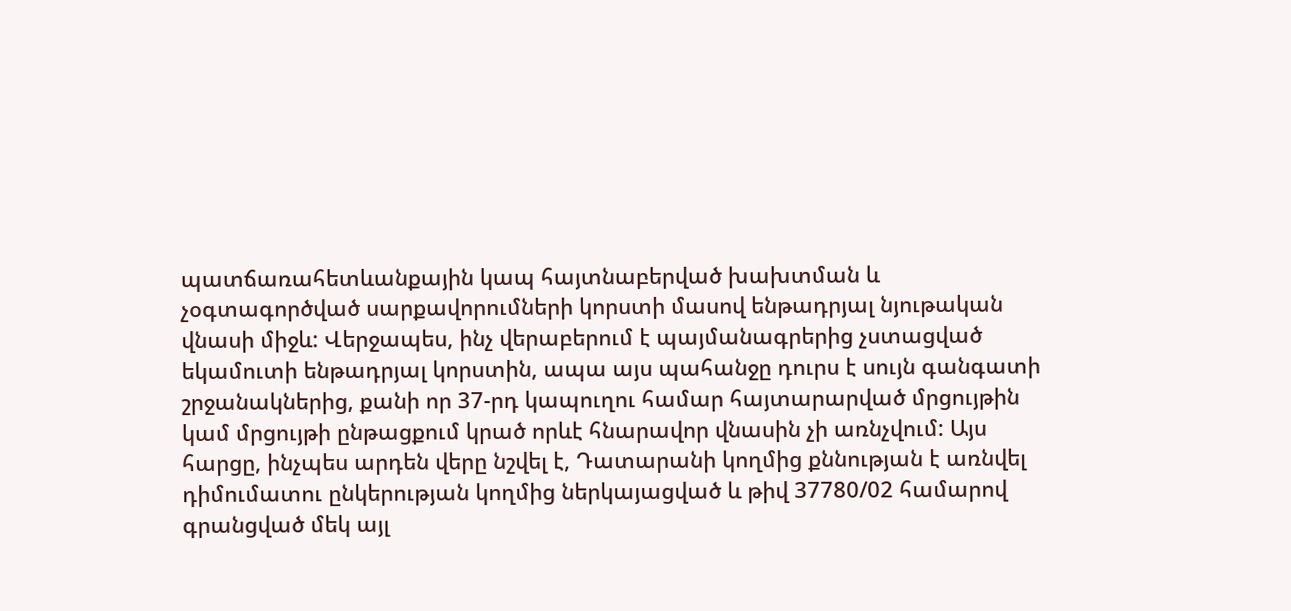պատճառահետևանքային կապ հայտնաբերված խախտման և չօգտագործված սարքավորումների կորստի մասով ենթադրյալ նյութական վնասի միջև: Վերջապես, ինչ վերաբերում է պայմանագրերից չստացված եկամուտի ենթադրյալ կորստին, ապա այս պահանջը դուրս է սույն գանգատի շրջանակներից, քանի որ 37-րդ կապուղու համար հայտարարված մրցույթին կամ մրցույթի ընթացքում կրած որևէ հնարավոր վնասին չի առնչվում: Այս հարցը, ինչպես արդեն վերը նշվել է, Դատարանի կողմից քննության է առնվել դիմումատու ընկերության կողմից ներկայացված և թիվ 37780/02 համարով գրանցված մեկ այլ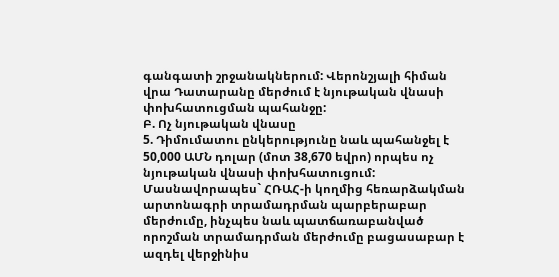գանգատի շրջանակներում: Վերոնշյալի հիման վրա Դատարանը մերժում է նյութական վնասի փոխհատուցման պահանջը:
Բ. Ոչ նյութական վնասը
5. Դիմումատու ընկերությունը նաև պահանջել է 50,000 ԱՄՆ դոլար (մոտ 38,670 եվրո) որպես ոչ նյութական վնասի փոխհատուցում: Մասնավորապես` ՀՌԱՀ-ի կողմից հեռարձակման արտոնագրի տրամադրման պարբերաբար մերժումը, ինչպես նաև պատճառաբանված որոշման տրամադրման մերժումը բացասաբար է ազդել վերջինիս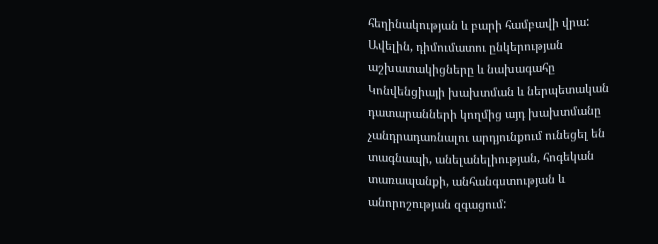հեղինակության և բարի համբավի վրա: Ավելին, դիմումատու ընկերության աշխատակիցները և նախագահը Կոնվենցիայի խախտման և ներպետական դատարանների կողմից այդ խախտմանը չանդրադառնալու արդյունքում ունեցել են տագնապի, անելանելիության, հոգեկան տառապանքի, անհանգստության և անորոշության զգացում: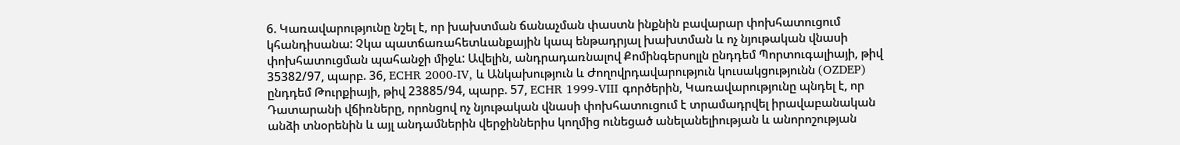6. Կառավարությունը նշել է, որ խախտման ճանաչման փաստն ինքնին բավարար փոխհատուցում կհանդիսանա: Չկա պատճառահետևանքային կապ ենթադրյալ խախտման և ոչ նյութական վնասի փոխհատուցման պահանջի միջև: Ավելին, անդրադառնալով Քոմինգերսոլլն ընդդեմ Պորտուգալիայի, թիվ 35382/97, պարբ. 36, ECHR 2000-IV, և Անկախություն և Ժողովրդավարություն կուսակցությունն (OZDEP) ընդդեմ Թուրքիայի, թիվ 23885/94, պարբ. 57, ECHR 1999-VIII գործերին, Կառավարությունը պնդել է, որ Դատարանի վճիռները, որոնցով ոչ նյութական վնասի փոխհատուցում է տրամադրվել իրավաբանական անձի տնօրենին և այլ անդամներին վերջիններիս կողմից ունեցած անելանելիության և անորոշության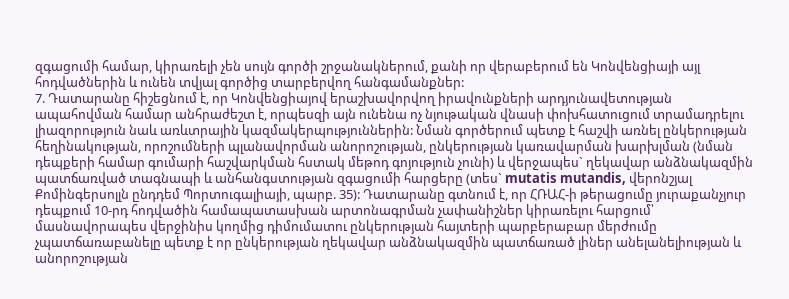զգացումի համար, կիրառելի չեն սույն գործի շրջանակներում, քանի որ վերաբերում են Կոնվենցիայի այլ հոդվածներին և ունեն տվյալ գործից տարբերվող հանգամանքներ:
7. Դատարանը հիշեցնում է, որ Կոնվենցիայով երաշխավորվող իրավունքների արդյունավետության ապահովման համար անհրաժեշտ է, որպեսզի այն ունենա ոչ նյութական վնասի փոխհատուցում տրամադրելու լիազորություն նաև առևտրային կազմակերպություններին: Նման գործերում պետք է հաշվի առնել ընկերության հեղինակության, որոշումների պլանավորման անորոշության, ընկերության կառավարման խարխլման (նման դեպքերի համար գումարի հաշվարկման հստակ մեթոդ գոյություն չունի) և վերջապես` ղեկավար անձնակազմին պատճառված տագնապի և անհանգստության զգացումի հարցերը (տես` mutatis mutandis, վերոնշյալ Քոմինգերսոլլն ընդդեմ Պորտուգալիայի, պարբ. 35): Դատարանը գտնում է, որ ՀՌԱՀ-ի թերացումը յուրաքանչյուր դեպքում 10-րդ հոդվածին համապատասխան արտոնագրման չափանիշներ կիրառելու հարցում՝ մասնավորապես վերջինիս կողմից դիմումատու ընկերության հայտերի պարբերաբար մերժումը չպատճառաբանելը պետք է որ ընկերության ղեկավար անձնակազմին պատճառած լիներ անելանելիության և անորոշության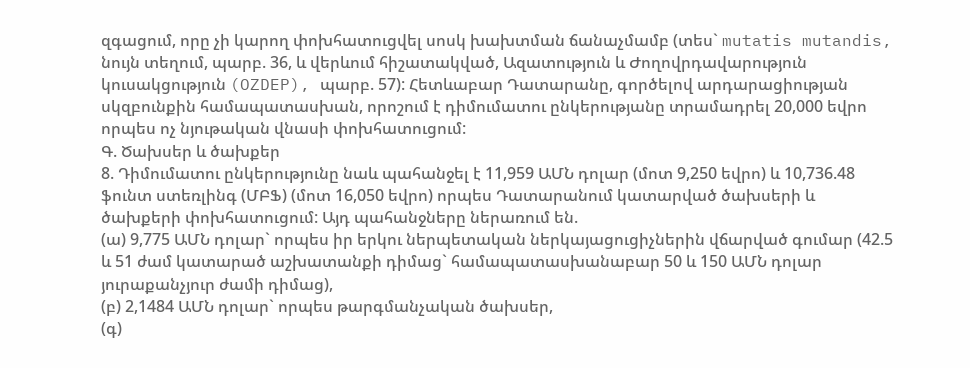զգացում, որը չի կարող փոխհատուցվել սոսկ խախտման ճանաչմամբ (տես` mutatis mutandis, նույն տեղում, պարբ. 36, և վերևում հիշատակված, Ազատություն և Ժողովրդավարություն կուսակցություն (OZDEP), պարբ. 57): Հետևաբար Դատարանը, գործելով արդարացիության սկզբունքին համապատասխան, որոշում է դիմումատու ընկերությանը տրամադրել 20,000 եվրո որպես ոչ նյութական վնասի փոխհատուցում:
Գ. Ծախսեր և ծախքեր
8. Դիմումատու ընկերությունը նաև պահանջել է 11,959 ԱՄՆ դոլար (մոտ 9,250 եվրո) և 10,736.48 ֆունտ ստեռլինգ (ՄԲՖ) (մոտ 16,050 եվրո) որպես Դատարանում կատարված ծախսերի և ծախքերի փոխհատուցում: Այդ պահանջները ներառում են.
(ա) 9,775 ԱՄՆ դոլար` որպես իր երկու ներպետական ներկայացուցիչներին վճարված գումար (42.5 և 51 ժամ կատարած աշխատանքի դիմաց` համապատասխանաբար 50 և 150 ԱՄՆ դոլար յուրաքանչյուր ժամի դիմաց),
(բ) 2,1484 ԱՄՆ դոլար` որպես թարգմանչական ծախսեր,
(գ)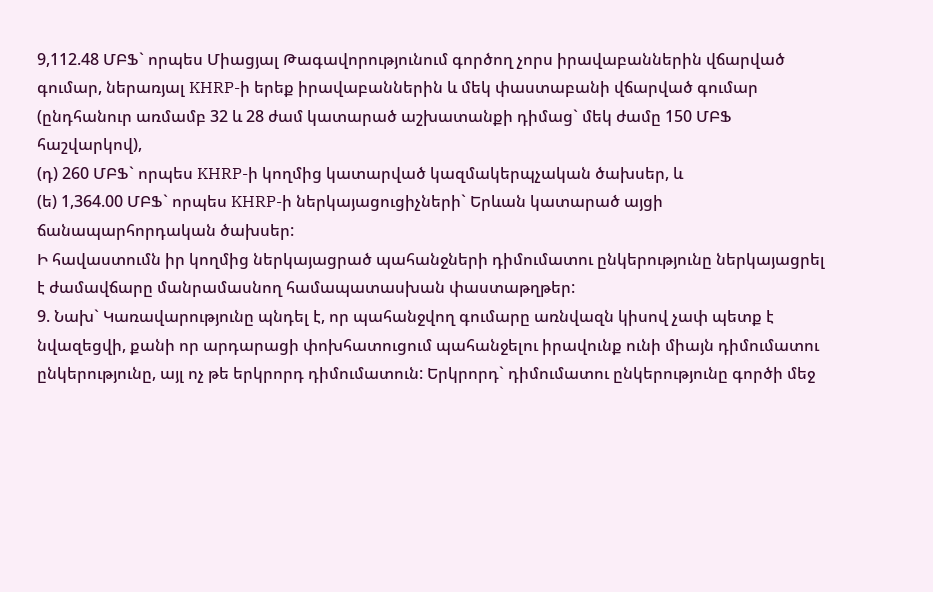9,112.48 ՄԲՖ` որպես Միացյալ Թագավորությունում գործող չորս իրավաբաններին վճարված գումար, ներառյալ KHRP-ի երեք իրավաբաններին և մեկ փաստաբանի վճարված գումար (ընդհանուր առմամբ 32 և 28 ժամ կատարած աշխատանքի դիմաց` մեկ ժամը 150 ՄԲՖ հաշվարկով),
(դ) 260 ՄԲՖ` որպես KHRP-ի կողմից կատարված կազմակերպչական ծախսեր, և
(ե) 1,364.00 ՄԲՖ` որպես KHRP-ի ներկայացուցիչների` Երևան կատարած այցի ճանապարհորդական ծախսեր:
Ի հավաստումն իր կողմից ներկայացրած պահանջների դիմումատու ընկերությունը ներկայացրել է ժամավճարը մանրամասնող համապատասխան փաստաթղթեր:
9. Նախ` Կառավարությունը պնդել է, որ պահանջվող գումարը առնվազն կիսով չափ պետք է նվազեցվի, քանի որ արդարացի փոխհատուցում պահանջելու իրավունք ունի միայն դիմումատու ընկերությունը, այլ ոչ թե երկրորդ դիմումատուն: Երկրորդ` դիմումատու ընկերությունը գործի մեջ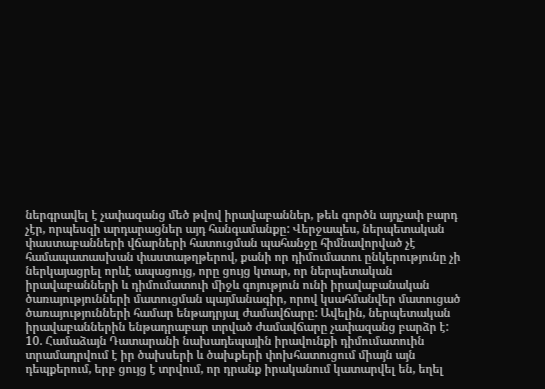ներգրավել է չափազանց մեծ թվով իրավաբաններ, թեև գործն այդչափ բարդ չէր, որպեսզի արդարացներ այդ հանգամանքը: Վերջապես, ներպետական փաստաբանների վճարների հատուցման պահանջը հիմնավորված չէ համապատասխան փաստաթղթերով, քանի որ դիմումատու ընկերությունը չի ներկայացրել որևէ ապացույց, որը ցույց կտար, որ ներպետական իրավաբանների և դիմումատուի միջև գոյություն ունի իրավաբանական ծառայությունների մատուցման պայմանագիր, որով կսահմանվեր մատուցած ծառայությունների համար ենթադրյալ ժամավճարը: Ավելին, ներպետական իրավաբաններին ենթադրաբար տրված ժամավճարը չափազանց բարձր է:
10. Համաձայն Դատարանի նախադեպային իրավունքի դիմումատուին տրամադրվում է իր ծախսերի և ծախքերի փոխհատուցում միայն այն դեպքերում, երբ ցույց է տրվում, որ դրանք իրականում կատարվել են, եղել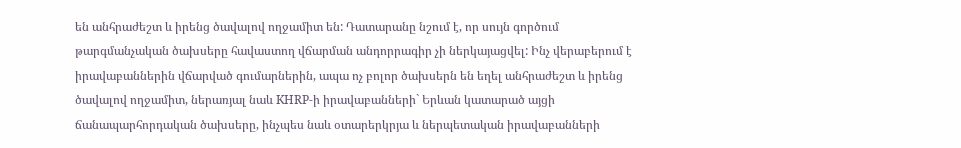են անհրաժեշտ և իրենց ծավալով ողջամիտ են: Դատարանը նշում է, որ սույն գործում թարգմանչական ծախսերը հավաստող վճարման անդորրագիր չի ներկայացվել: Ինչ վերաբերում է իրավաբաններին վճարված գումարներին, ապա ոչ բոլոր ծախսերն են եղել անհրաժեշտ և իրենց ծավալով ողջամիտ, ներառյալ նաև KHRP-ի իրավաբանների` Երևան կատարած այցի ճանապարհորդական ծախսերը, ինչպես նաև օտարերկրյա և ներպետական իրավաբանների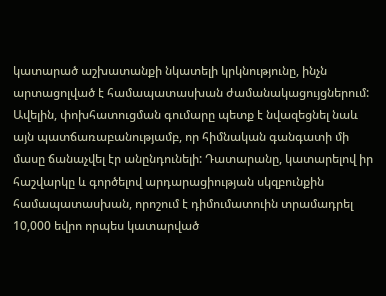կատարած աշխատանքի նկատելի կրկնությունը, ինչն արտացոլված է համապատասխան ժամանակացույցներում: Ավելին, փոխհատուցման գումարը պետք է նվազեցնել նաև այն պատճառաբանությամբ, որ հիմնական գանգատի մի մասը ճանաչվել էր անընդունելի: Դատարանը, կատարելով իր հաշվարկը և գործելով արդարացիության սկզբունքին համապատասխան, որոշում է դիմումատուին տրամադրել 10,000 եվրո որպես կատարված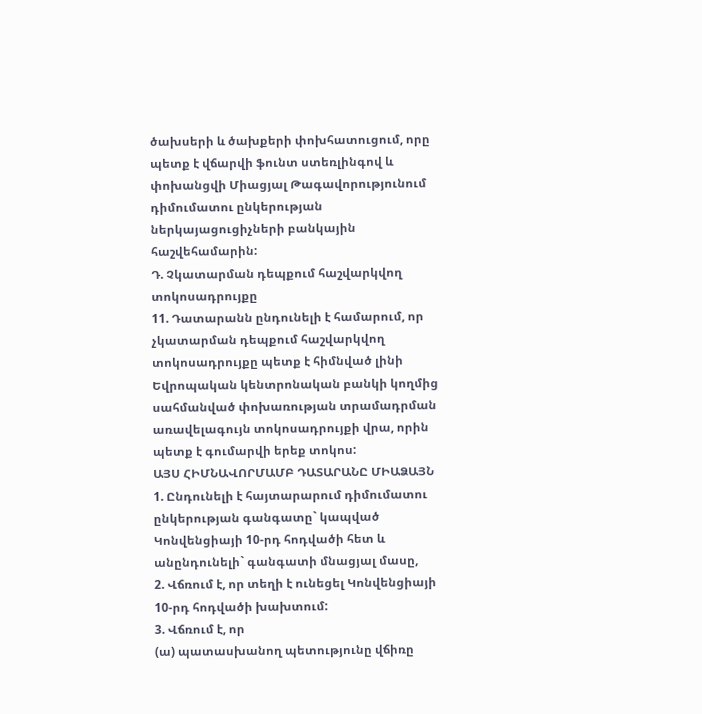ծախսերի և ծախքերի փոխհատուցում, որը պետք է վճարվի ֆունտ ստեռլինգով և փոխանցվի Միացյալ Թագավորությունում դիմումատու ընկերության ներկայացուցիչների բանկային հաշվեհամարին:
Դ. Չկատարման դեպքում հաշվարկվող տոկոսադրույքը
11. Դատարանն ընդունելի է համարում, որ չկատարման դեպքում հաշվարկվող տոկոսադրույքը պետք է հիմնված լինի Եվրոպական կենտրոնական բանկի կողմից սահմանված փոխառության տրամադրման առավելագույն տոկոսադրույքի վրա, որին պետք է գումարվի երեք տոկոս:
ԱՅՍ ՀԻՄՆԱՎՈՐՄԱՄԲ ԴԱՏԱՐԱՆԸ ՄԻԱՁԱՅՆ
1. Ընդունելի է հայտարարում դիմումատու ընկերության գանգատը` կապված Կոնվենցիայի 10-րդ հոդվածի հետ և անընդունելի` գանգատի մնացյալ մասը,
2. Վճռում է, որ տեղի է ունեցել Կոնվենցիայի 10-րդ հոդվածի խախտում:
3. Վճռում է, որ
(ա) պատասխանող պետությունը վճիռը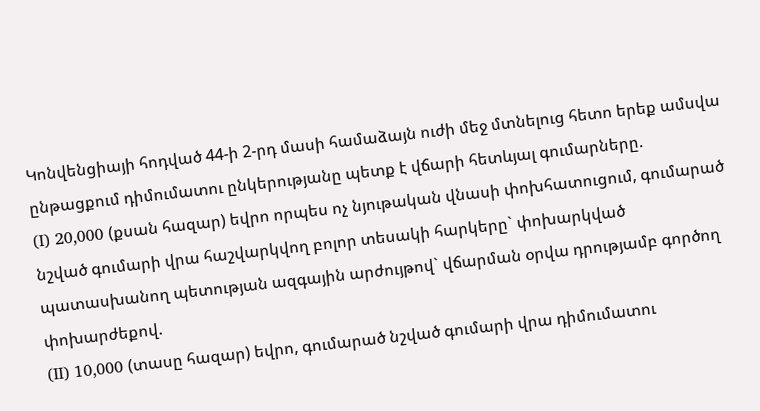Կոնվենցիայի հոդված 44-ի 2-րդ մասի համաձայն ուժի մեջ մտնելուց հետո երեք ամսվա ընթացքում դիմումատու ընկերությանը պետք է վճարի հետևյալ գումարները.
(I) 20,000 (քսան հազար) եվրո որպես ոչ նյութական վնասի փոխհատուցում, գումարած նշված գումարի վրա հաշվարկվող բոլոր տեսակի հարկերը` փոխարկված պատասխանող պետության ազգային արժույթով` վճարման օրվա դրությամբ գործող փոխարժեքով.
(II) 10,000 (տասը հազար) եվրո, գումարած նշված գումարի վրա դիմումատու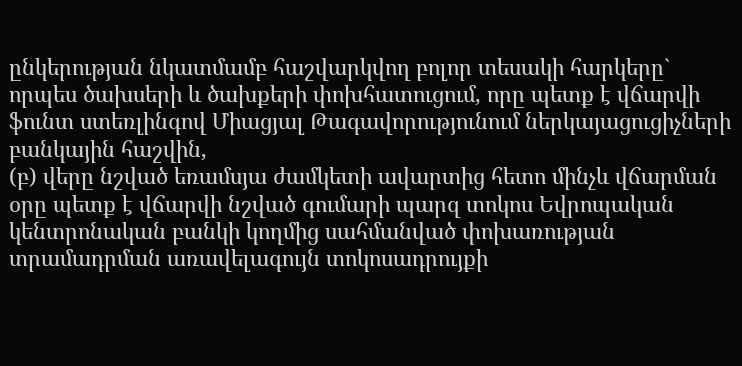ընկերության նկատմամբ հաշվարկվող բոլոր տեսակի հարկերը` որպես ծախսերի և ծախքերի փոխհատուցում, որը պետք է վճարվի ֆունտ ստեռլինգով Միացյալ Թագավորությունում ներկայացուցիչների բանկային հաշվին,
(բ) վերը նշված եռամսյա ժամկետի ավարտից հետո մինչև վճարման օրը պետք է վճարվի նշված գումարի պարզ տոկոս Եվրոպական կենտրոնական բանկի կողմից սահմանված փոխառության տրամադրման առավելագույն տոկոսադրույքի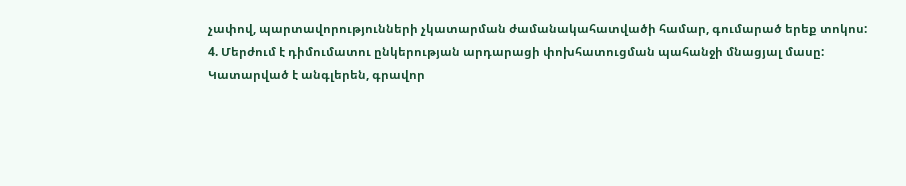չափով, պարտավորությունների չկատարման ժամանակահատվածի համար, գումարած երեք տոկոս:
4. Մերժում է դիմումատու ընկերության արդարացի փոխհատուցման պահանջի մնացյալ մասը:
Կատարված է անգլերեն, գրավոր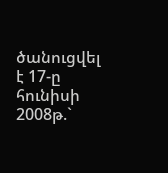ծանուցվել է 17-ը հունիսի 2008թ.`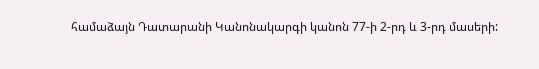համաձայն Դատարանի Կանոնակարգի կանոն 77-ի 2-րդ և 3-րդ մասերի: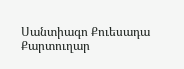Սանտիագո Քուեսադա
Քարտուղար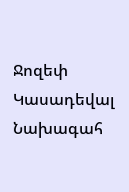Ջոզեփ Կասադեվալ
Նախագահ